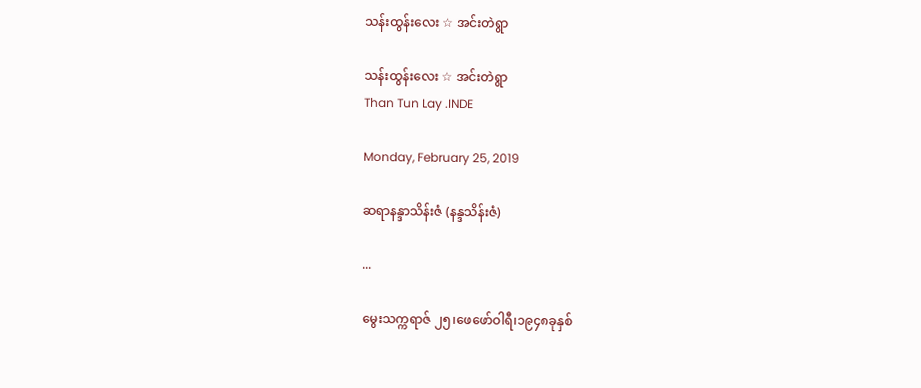သန်းထွန်းလေး ☆ အင်းတဲရွာ

သန်းထွန်းလေး ☆ အင်းတဲရွာ
Than Tun Lay .INDE

Monday, February 25, 2019

ဆရာနန္ဒာသိန်းဇံ (နန္ဒသိန်းဇံ)

...

မွေးသက္ကရာဇ် ၂၅၊ဖေဖော်ဝါရီ၊၁၉၄၈ခုနှစ်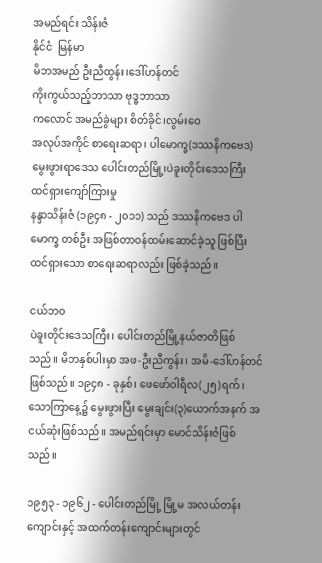အမည်ရင်း သိန်းဇံ
နိုင်ငံ  မြန်မာ
မိဘအမည် ဦးညီထွန်း၊ဒေါ်ဟန်တင်
ကိုးကွယ်သည့်ဘာသာ ဗုဒ္ဓဘာသာ
ကလောင် အမည်ခွဲများ စိတ်ခိုင်၊လွမ်းဝေ
အလုပ်အကိုင် စာရေးဆရာ၊ ပါမောက္ခ(ဒဿနိကဗေဒ)
မွေးဖွားရာဒေသ ပေါင်းတည်မြို့၊ပဲခူးတိုင်းဒေသကြီး
ထင်ရှားကျော်ကြားမှု
နန္ဒာသိန်းဇံ (၁၉၄၈ - ၂၀၁၁) သည် ဒဿနိကဗေဒ ပါမောက္ခ တစ်ဦး အဖြစ်တာဝန်ထမ်းဆောင်ခဲ့သူ ဖြစ်ပြီး ထင်ရှားသော စာရေးဆရာလည်း ဖြစ်ခဲ့သည်။

ငယ်ဘဝ
ပဲခူးတိုင်းဒေသကြီး၊ ပေါင်းတည်မြို့နယ်ဇာတိဖြစ်သည်။ မိဘနှစ်ပါးမှာ အဖ-ဦးညီကွန်း၊ အမိ-ဒေါ်ဟန်တင် ဖြစ်သည်။ ၁၉၄၈ - ခုနှစ်၊ ဖေဖော်ဝါရီလ(၂၅)ရက်၊ သောကြာနေ့၌ မွေးဖွားပြီး မွေးချင်း(၃)ယောက်အနက် အငယ်ဆုံးဖြစ်သည်။ အမည်ရင်းမှာ မောင်သိန်းဇံဖြစ် သည်။

၁၉၅၃ - ၁၉၆၂ - ပေါင်းတည်မြို့ မြို့မ အလယ်တန်းကျောင်းနှင့် အထက်တန်းကျောင်းများတွင်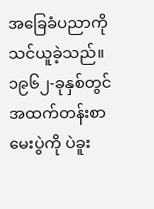အခြေခံပညာကို သင်ယူခဲ့သည်။ ၁၉၆၂-ခုနှစ်တွင် အထက်တန်းစာမေးပွဲကို ပဲခူး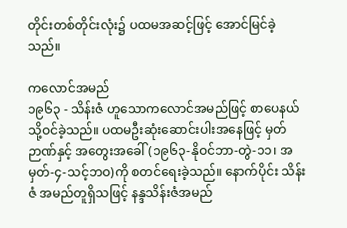တိုင်းတစ်တိုင်းလုံး၌ ပထမအဆင့်ဖြင့် အောင်မြင်ခဲ့သည်။

ကလောင်အမည်
၁၉၆၃ - သိန်းဇံ ဟူသောကလောင်အမည်ဖြင့် စာပေနယ်သို့ဝင်ခဲ့သည်။ ပထမဦးဆုံးဆောင်းပါးအနေဖြင့် မှတ်ဉာဏ်နှင့် အတွေးအခေါ် (၁၉၆၃-နိုဝင်ဘာ-တွဲ-၁၁၊ အမှတ်-၄-သင့်ဘဝ)ကို စတင်ရေးခဲ့သည်။ နောက်ပိုင်း သိန်းဇံ အမည်တူရှိသဖြင့် နန္ဒသိန်းဇံအမည်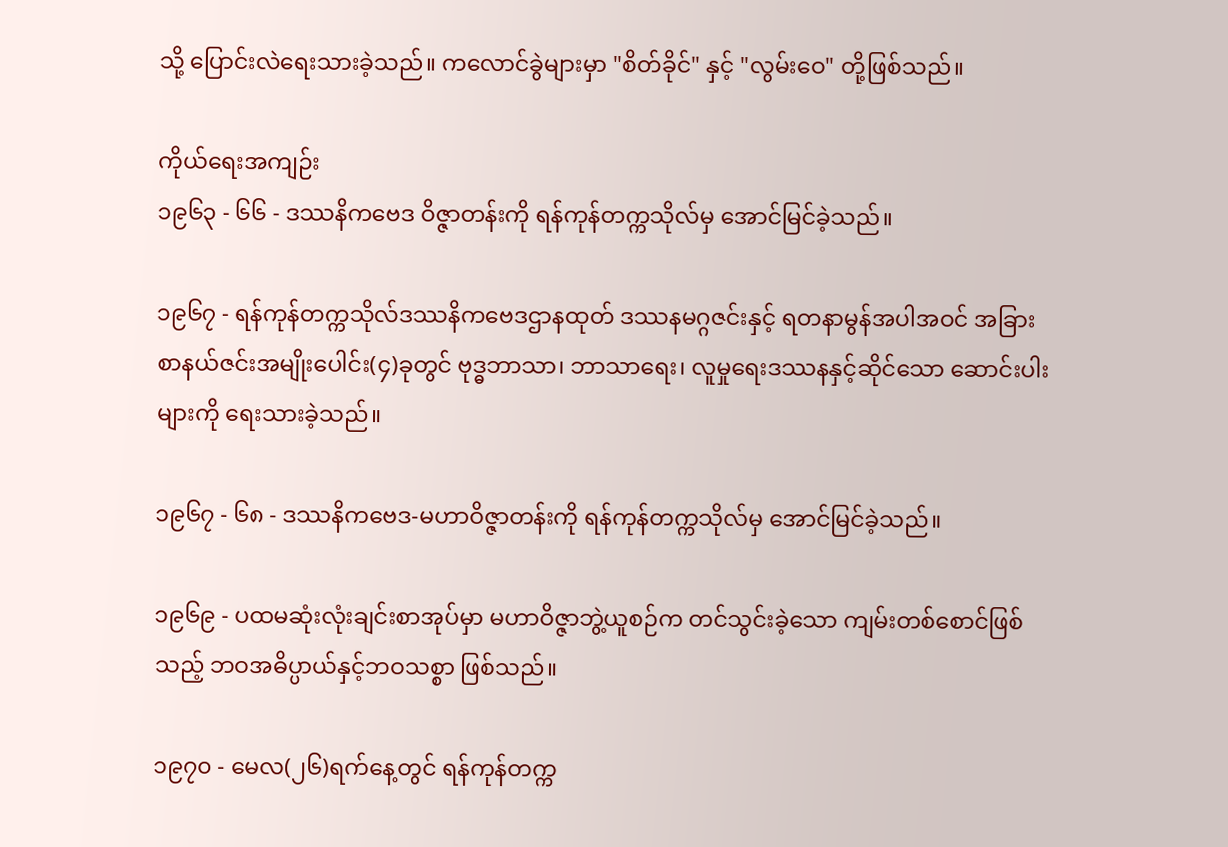သို့ ပြောင်းလဲရေးသားခဲ့သည်။ ကလောင်ခွဲများမှာ "စိတ်ခိုင်" နှင့် "လွမ်းဝေ" တို့ဖြစ်သည်။

ကိုယ်ရေးအကျဉ်း
၁၉၆၃ - ၆၆ - ဒဿနိကဗေဒ ဝိဇ္ဇာတန်းကို ရန်ကုန်တက္ကသိုလ်မှ အောင်မြင်ခဲ့သည်။

၁၉၆၇ - ရန်ကုန်တက္ကသိုလ်ဒဿနိကဗေဒဌာနထုတ် ဒဿနမဂ္ဂဇင်းနှင့် ရတနာမွန်အပါအဝင် အခြားစာနယ်ဇင်းအမျိုးပေါင်း(၄)ခုတွင် ဗုဒ္ဓဘာသာ၊ ဘာသာရေး၊ လူမှုရေးဒဿနနှင့်ဆိုင်သော ဆောင်းပါးများကို ရေးသားခဲ့သည်။

၁၉၆၇ - ၆၈ - ဒဿနိကဗေဒ-မဟာဝိဇ္ဇာတန်းကို ရန်ကုန်တက္ကသိုလ်မှ အောင်မြင်ခဲ့သည်။

၁၉၆၉ - ပထမဆုံးလုံးချင်းစာအုပ်မှာ မဟာဝိဇ္ဇာဘွဲ့ယူစဉ်က တင်သွင်းခဲ့သော ကျမ်းတစ်စောင်ဖြစ်သည့် ဘဝအဓိပ္ပာယ်နှင့်ဘဝသစ္စာ ဖြစ်သည်။

၁၉၇၀ - မေလ(၂၆)ရက်နေ့တွင် ရန်ကုန်တက္က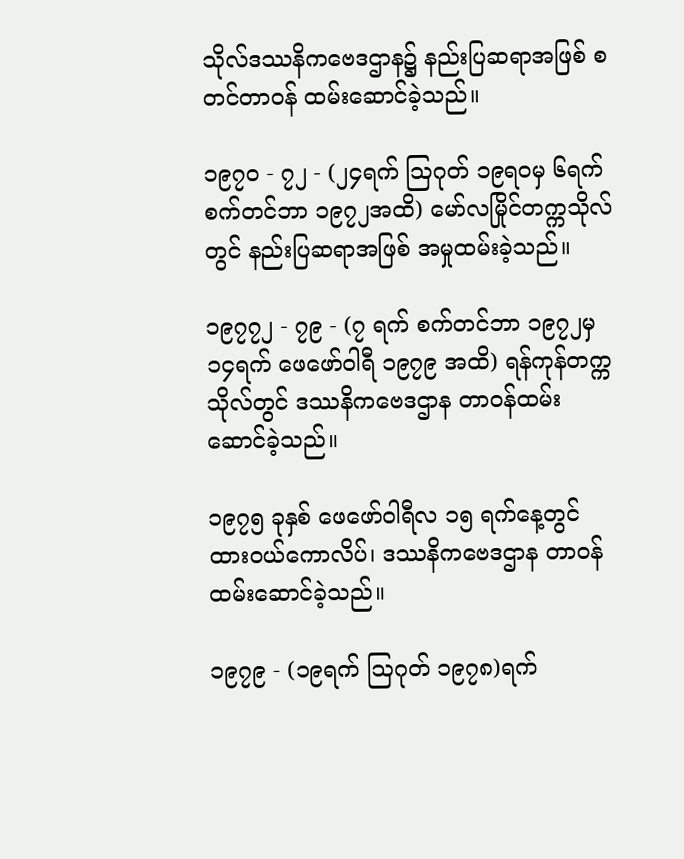သိုလ်ဒဿနိကဗေဒဌာန၌ နည်းပြဆရာအဖြစ် စတင်တာဝန် ထမ်းဆောင်ခဲ့သည်။

၁၉၇၀ - ၇၂ - (၂၄ရက် ဩဂုတ် ၁၉ရဝမှ ၆ရက် စက်တင်ဘာ ၁၉၇၂အထိ) မော်လမြိုင်တက္ကသိုလ်တွင် နည်းပြဆရာအဖြစ် အမှုထမ်းခဲ့သည်။

၁၉၇၇၂ - ၇၉ - (၇ ရက် စက်တင်ဘာ ၁၉၇၂မှ ၁၄ရက် ဖေဖော်ဝါရီ ၁၉၇၉ အထိ) ရန်ကုန်တက္ကသိုလ်တွင် ဒဿနိကဗေဒဌာန တာဝန်ထမ်းဆောင်ခဲ့သည်။

၁၉၇၅ ခုနှစ် ဖေဖော်ဝါရီလ ၁၅ ရက်နေ့တွင် ထားဝယ်ကောလိပ်၊ ဒဿနိကဗေဒဌာန တာဝန်ထမ်းဆောင်ခဲ့သည်။

၁၉၇၉ - (၁၉ရက် ဩဂုတ် ၁၉၇၈)ရက်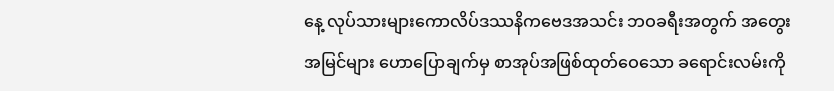နေ့ လုပ်သားများကောလိပ်ဒဿနိကဗေဒအသင်း ဘဝခရီးအတွက် အတွေးအမြင်များ ဟောပြောချက်မှ စာအုပ်အဖြစ်ထုတ်ဝေသော ခရောင်းလမ်းကို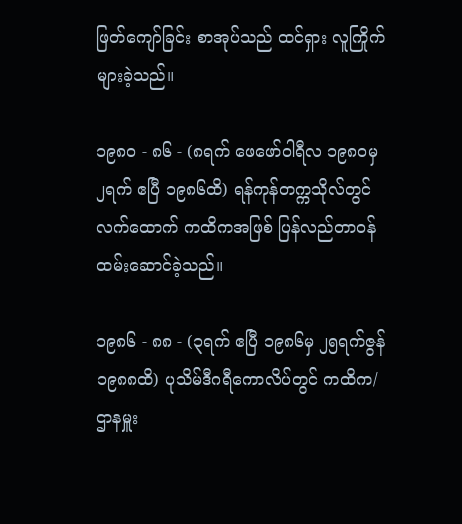ဖြတ်ကျော်ခြင်း စာအုပ်သည် ထင်ရှား လူကြိုက်များခဲ့သည်။

၁၉၈၀ - ၈၆ - (၈ရက် ဖေဖော်ဝါရီလ ၁၉၈ဝမှ ၂ရက် ဧပြီ ၁၉၈၆ထိ) ရန်ကုန်တက္ကသိုလ်တွင် လက်ထောက် ကထိကအဖြစ် ပြန်လည်တာဝန်ထမ်းဆောင်ခဲ့သည်။

၁၉၈၆ - ၈၈ - (၃ရက် ဧပြီ ၁၉၈၆မှ ၂၅ရက်ဇွန် ၁၉၈၈ထိ) ပုသိမ်ဒီဂရီကောလိပ်တွင် ကထိက/ဌာနမှူး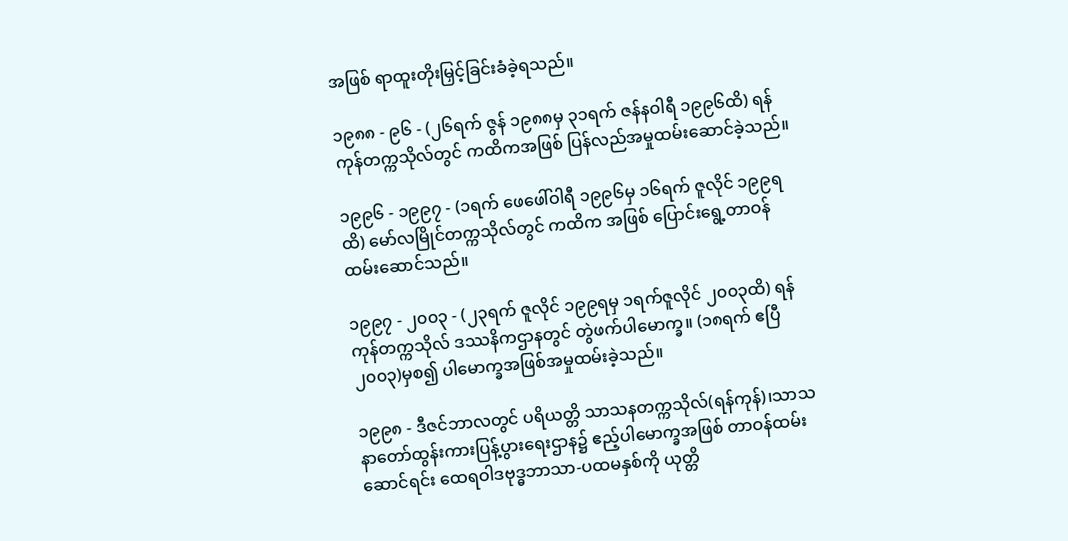အဖြစ် ရာထူးတိုးမြှင့်ခြင်းခံခဲ့ရသည်။

၁၉၈၈ - ၉၆ - (၂၆ရက် ဇွန် ၁၉၈၈မှ ၃၁ရက် ဇန်နဝါရီ ၁၉၉၆ထိ) ရန်ကုန်တက္ကသိုလ်တွင် ကထိကအဖြစ် ပြန်လည်အမှုထမ်းဆောင်ခဲ့သည်။

၁၉၉၆ - ၁၉၉၇ - (၁ရက် ဖေဖေါ်ဝါရီ ၁၉၉၆မှ ၁၆ရက် ဇူလိုင် ၁၉၉ရထိ) မော်လမြိုင်တက္ကသိုလ်တွင် ကထိက အဖြစ် ပြောင်းရွေ့တာဝန် ထမ်းဆောင်သည်။

၁၉၉၇ - ၂၀၀၃ - (၂၃ရက် ဇူလိုင် ၁၉၉ရမှ ၁ရက်ဇူလိုင် ၂၀၀၃ထိ) ရန်ကုန်တက္ကသိုလ် ဒဿနိကဌာနတွင် တွဲဖက်ပါမောက္ခ။ (၁၈ရက် ဧပြီ ၂၀၀၃)မှစ၍ ပါမောက္ခအဖြစ်အမှုထမ်းခဲ့သည်။

၁၉၉၈ - ဒီဇင်ဘာလတွင် ပရိယတ္တိ သာသနတက္ကသိုလ်(ရန်ကုန်)၊သာသနာတော်ထွန်းကားပြန့်ပွားရေးဌာန၌ ဧည့်ပါမောက္ခအဖြစ် တာဝန်ထမ်းဆောင်ရင်း ထေရဝါဒဗုဒ္ဓဘာသာ-ပထမနှစ်ကို ယုတ္တိ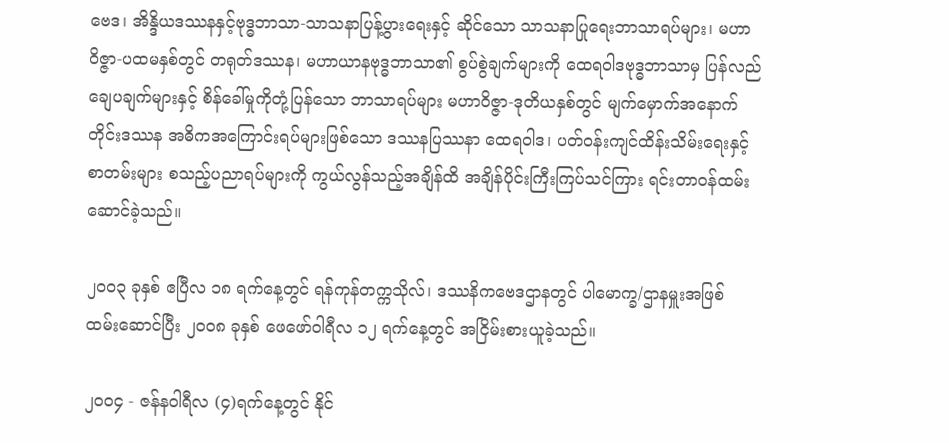ဗေဒ၊ အိန္ဒိယဒဿနနှင့်ဗုဒ္ဓဘာသာ-သာသနာပြန့်ပွားရေးနှင့် ဆိုင်သော သာသနာပြုရေးဘာသာရပ်များ၊ မဟာဝိဇ္ဇာ-ပထမနှစ်တွင် တရုတ်ဒဿန၊ မဟာယာနဗုဒ္ဓဘာသာ၏ စွပ်စွဲချက်များကို ထေရဝါဒဗုဒ္ဓဘာသာမှ ပြန်လည်ချေပချက်များနှင့် စိန်ခေါ်မှုကိုတုံ့ပြန်သော ဘာသာရပ်များ မဟာဝိဇ္ဇာ-ဒုတိယနှစ်တွင် မျက်မှောက်အနောက်တိုင်းဒဿန အဓိကအကြောင်းရပ်များဖြစ်သော ဒဿနပြဿနာ ထေရဝါဒ၊ ပတ်ဝန်းကျင်ထိန်းသိမ်းရေးနှင့်စာတမ်းများ စသည့်ပညာရပ်များကို ကွယ်လွန်သည့်အချိန်ထိ အချိန်ပိုင်းကြီးကြပ်သင်ကြား ရင်းတာဝန်ထမ်းဆောင်ခဲ့သည်။

၂၀၀၃ ခုနှစ် ဧပြီလ ၁၈ ရက်နေ့တွင် ရန်ကုန်တက္ကသိုလ်၊ ဒဿနိကဗေဒဌာနတွင် ပါမောက္ခ/ဌာနမှူးအဖြစ် ထမ်းဆောင်ပြီး ၂၀၀၈ ခုနှစ် ဖေဖော်ဝါရီလ ၁၂ ရက်နေ့တွင် အငြိမ်းစားယူခဲ့သည်။

၂၀၀၄ - ဇန်နဝါရီလ (၄)ရက်နေ့တွင် နိုင်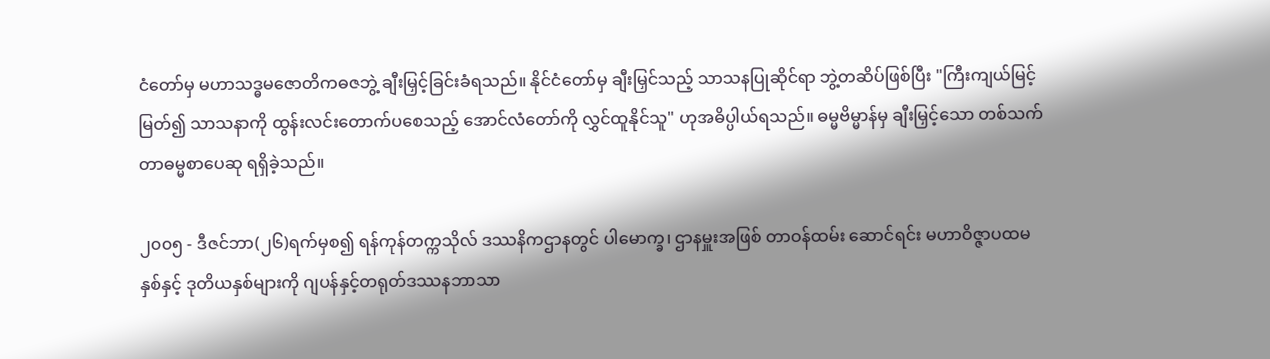ငံတော်မှ မဟာသဒ္ဓမဇောတိကဓဇဘွဲ့ ချီးမြှင့်ခြင်းခံရသည်။ နိုင်ငံတော်မှ ချီးမြှင်သည့် သာသနပြုဆိုင်ရာ ဘွဲ့တဆိပ်ဖြစ်ပြီး "ကြီးကျယ်မြင့်မြတ်၍ သာသနာကို ထွန်းလင်းတောက်ပစေသည့် အောင်လံတော်ကို လွှင်ထူနိုင်သူ" ဟုအဓိပ္ပါယ်ရသည်။ ဓမ္မဗိမ္မာန်မှ ချီးမြှင့်သော တစ်သက်တာဓမ္မစာပေဆု ရရှိခဲ့သည်။

၂၀၀၅ - ဒီဇင်ဘာ(၂၆)ရက်မှစ၍ ရန်ကုန်တက္ကသိုလ် ဒဿနိကဌာနတွင် ပါမောက္ခ၊ ဌာနမှူးအဖြစ် တာဝန်ထမ်း ဆောင်ရင်း မဟာဝိဇ္ဇာပထမနှစ်နှင့် ဒုတိယနှစ်များကို ဂျပန်နှင့်တရုတ်ဒဿနဘာသာ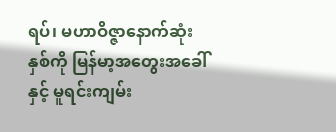ရပ်၊ မဟာဝိဇ္ဇာနောက်ဆုံး နှစ်ကို မြန်မာ့အတွေးအခေါ်နှင့် မူရင်းကျမ်း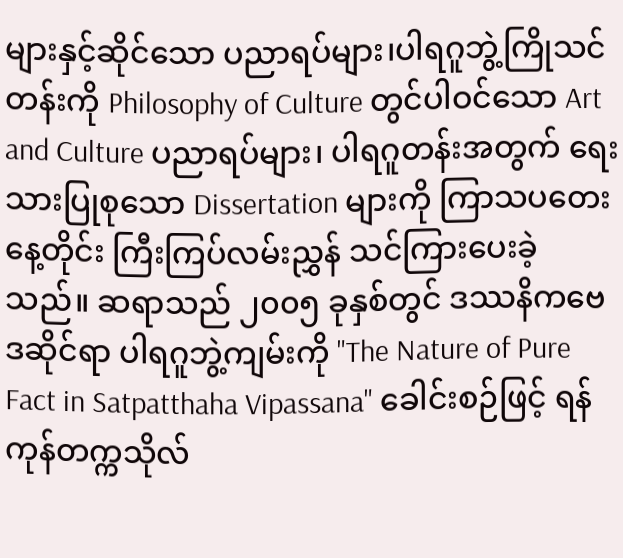များနှင့်ဆိုင်သော ပညာရပ်များ၊ပါရဂူဘွဲ့ကြိုသင်တန်းကို Philosophy of Culture တွင်ပါဝင်သော Art and Culture ပညာရပ်များ၊ ပါရဂူတန်းအတွက် ရေးသားပြုစုသော Dissertation များကို ကြာသပတေးနေ့တိုင်း ကြီးကြပ်လမ်းညွှန် သင်ကြားပေးခဲ့သည်။ ဆရာသည် ၂၀၀၅ ခုနှစ်တွင် ဒဿနိကဗေဒဆိုင်ရာ ပါရဂူဘွဲ့ကျမ်းကို "The Nature of Pure Fact in Satpatthaha Vipassana" ခေါင်းစဉ်ဖြင့် ရန်ကုန်တက္ကသိုလ်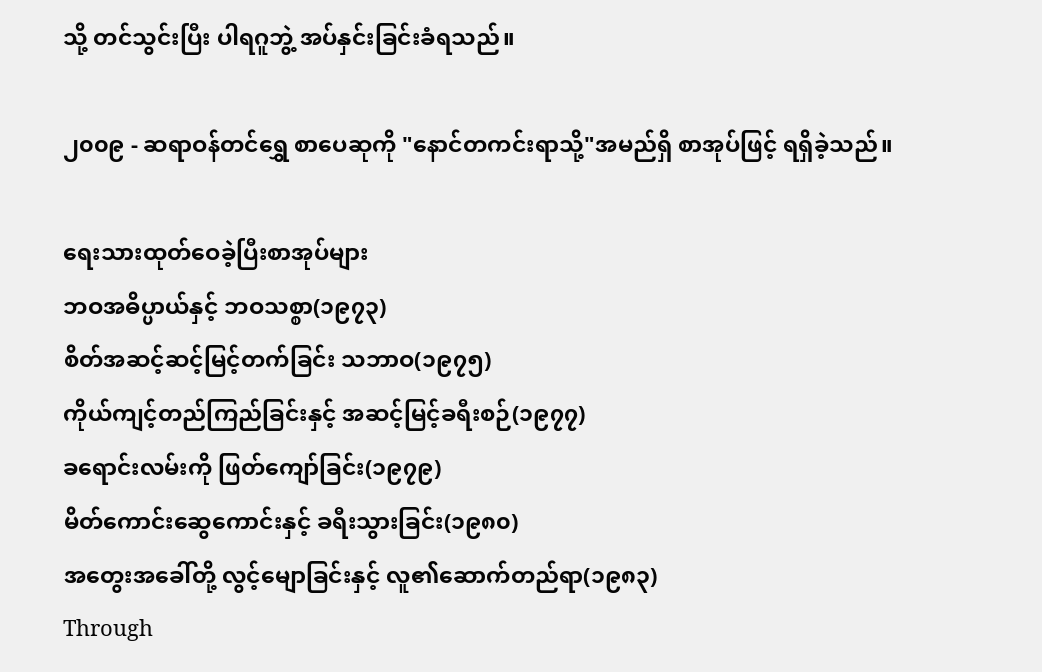သို့ တင်သွင်းပြီး ပါရဂူဘွဲ့ အပ်နှင်းခြင်းခံရသည်။

၂၀၀၉ - ဆရာဝန်တင်ရွှေ စာပေဆုကို "နောင်တကင်းရာသို့"အမည်ရှိ စာအုပ်ဖြင့် ရရှိခဲ့သည်။

ရေးသားထုတ်ဝေခဲ့ပြီးစာအုပ်များ
ဘဝအဓိပ္ပာယ်နှင့် ဘဝသစ္စာ(၁၉၇၃)
စိတ်အဆင့်ဆင့်မြင့်တက်ခြင်း သဘာဝ(၁၉၇၅)
ကိုယ်ကျင့်တည်ကြည်ခြင်းနှင့် အဆင့်မြင့်ခရီးစဉ်(၁၉၇၇)
ခရောင်းလမ်းကို ဖြတ်ကျော်ခြင်း(၁၉၇၉)
မိတ်ကောင်းဆွေကောင်းနှင့် ခရီးသွားခြင်း(၁၉၈၀)
အတွေးအခေါ်တို့ လွင့်မျောခြင်းနှင့် လူ၏ဆောက်တည်ရာ(၁၉၈၃)
Through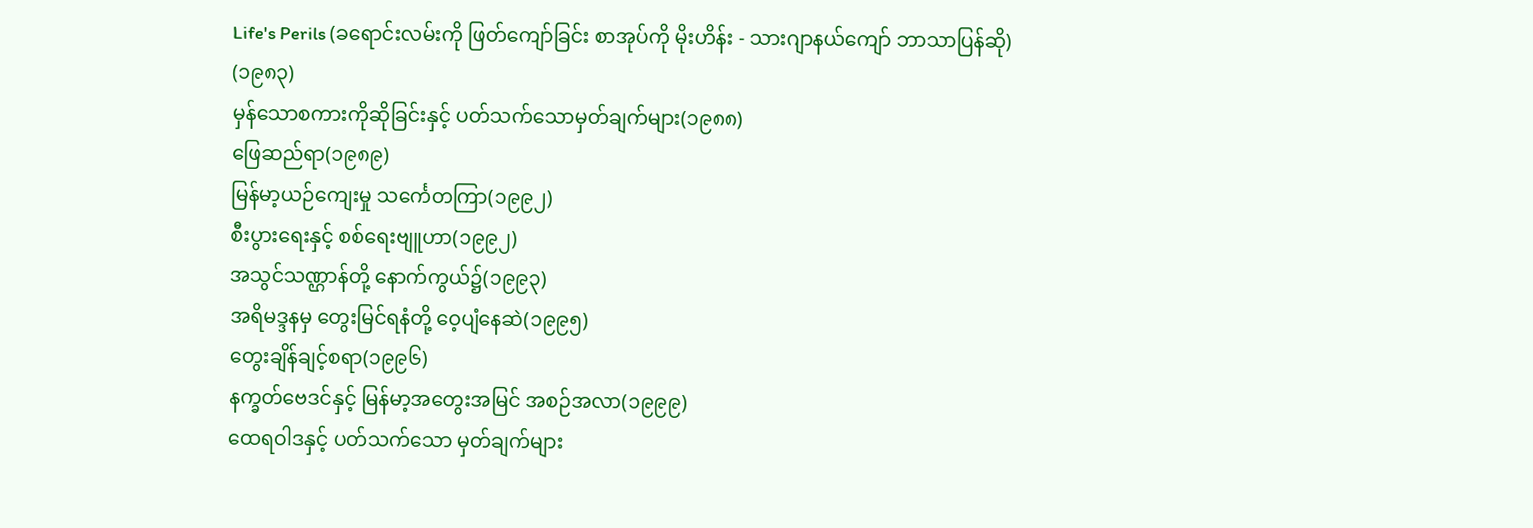Life's Perils (ခရောင်းလမ်းကို ဖြတ်ကျော်ခြင်း စာအုပ်ကို မိုးဟိန်း - သားဂျာနယ်ကျော် ဘာသာပြန်ဆို) (၁၉၈၃)
မှန်သောစကားကိုဆိုခြင်းနှင့် ပတ်သက်သောမှတ်ချက်များ(၁၉၈၈)
ဖြေဆည်ရာ(၁၉၈၉)
မြန်မာ့ယဉ်ကျေးမှု သင်္ကေတကြာ(၁၉၉၂)
စီးပွားရေးနှင့် စစ်ရေးဗျူဟာ(၁၉၉၂)
အသွင်သဏ္ဌာန်တို့ နောက်ကွယ်၌(၁၉၉၃)
အရိမဒ္ဒနမှ တွေးမြင်ရနံတို့ ဝေ့ပျံနေဆဲ(၁၉၉၅)
တွေးချိန်ချင့်စရာ(၁၉၉၆)
နက္ခတ်ဗေဒင်နှင့် မြန်မာ့အတွေးအမြင် အစဉ်အလာ(၁၉၉၉)
ထေရဝါဒနှင့် ပတ်သက်သော မှတ်ချက်များ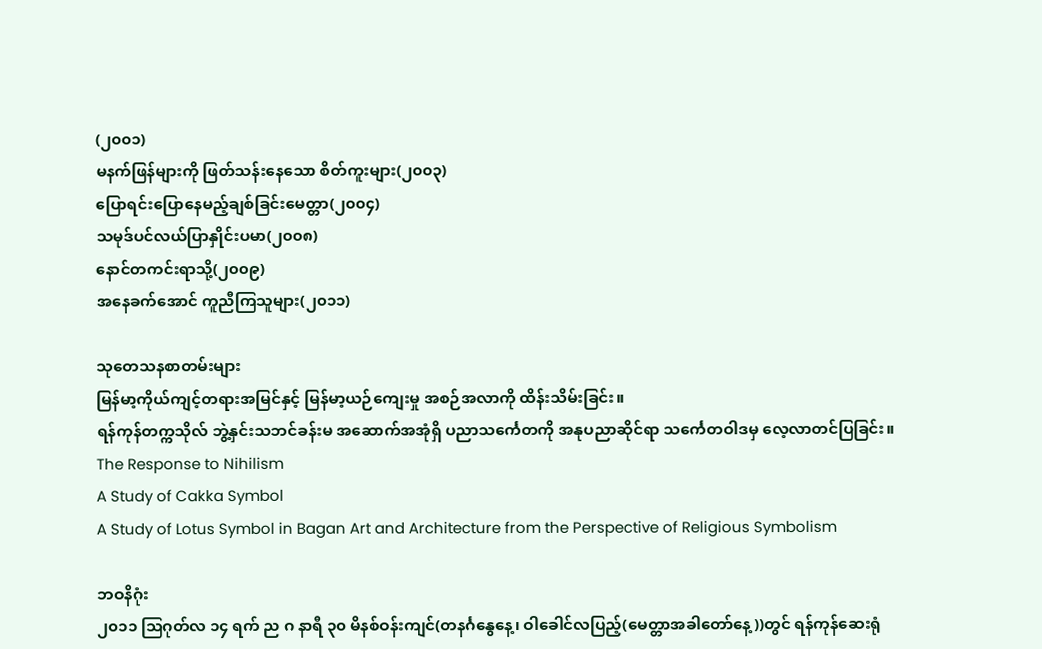(၂၀၀၁)
မနက်ဖြန်များကို ဖြတ်သန်းနေသော စိတ်ကူးများ(၂၀၀၃)
ပြောရင်းပြောနေမည့်ချစ်ခြင်းမေတ္တာ(၂၀၀၄)
သမုဒ်ပင်လယ်ပြာနှိုင်းပမာ(၂၀၀၈)
နောင်တကင်းရာသို့(၂၀၀၉)
အနေခက်အောင် ကူညီကြသူများ(၂၀၁၁)

သုတေသနစာတမ်းများ
မြန်မာ့ကိုယ်ကျင့်တရားအမြင်နှင့် မြန်မာ့ယဉ်ကျေးမှု အစဉ်အလာကို ထိန်းသိမ်းခြင်း။
ရန်ကုန်တက္ကသိုလ် ဘွဲ့နှင်းသဘင်ခန်းမ အဆောက်အအုံရှိ ပညာသင်္ကေတကို အနုပညာဆိုင်ရာ သင်္ကေတဝါဒမှ လေ့လာတင်ပြခြင်း။
The Response to Nihilism
A Study of Cakka Symbol
A Study of Lotus Symbol in Bagan Art and Architecture from the Perspective of Religious Symbolism

ဘဝနိဂုံး
၂၀၁၁ ဩဂုတ်လ ၁၄ ရက် ည ဂ နာရီ ၃၀ မိနစ်ဝန်းကျင်(တနင်္ဂနွေနေ့၊ ဝါခေါင်လပြည့်(မေတ္တာအခါတော်နေ့))တွင် ရန်ကုန်ဆေးရုံ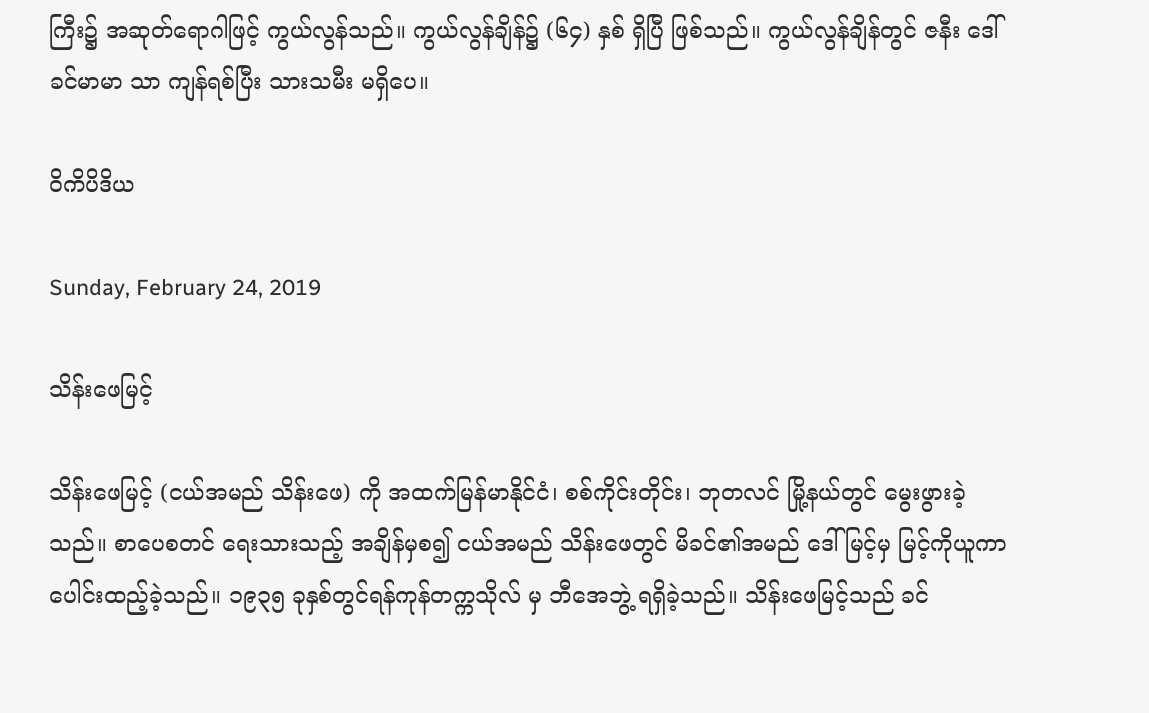ကြီး၌ အဆုတ်ရောဂါဖြင့် ကွယ်လွန်သည်။ ကွယ်လွန်ချိန်၌ (၆၄) နှစ် ရှိပြီ ဖြစ်သည်။ ကွယ်လွန်ချိန်တွင် ဇနီး ဒေါ်ခင်မာမာ သာ ကျန်ရစ်ပြီး သားသမီး မရှိပေ။

ဝိကိပိဒိယ

Sunday, February 24, 2019

သိန်းဖေမြင့်

သိန်းဖေမြင့် (ငယ်အမည် သိန်းဖေ) ကို အထက်မြန်မာနိုင်ငံ၊ စစ်ကိုင်းတိုင်း၊ ဘုတလင် မြို့နယ်တွင် မွေးဖွားခဲ့သည်။ စာပေစတင် ရေးသားသည့် အချိန်မှစ၍ ငယ်အမည် သိန်းဖေတွင် မိခင်၏အမည် ဒေါ်မြင့်မှ မြင့်ကိုယူကာ ပေါင်းထည့်ခဲ့သည်။ ၁၉၃၅ ခုနှစ်တွင်ရန်ကုန်တက္ကသိုလ် မှ ဘီအေဘွဲ့ ရရှိခဲ့သည်။ သိန်းဖေမြင့်သည် ခင်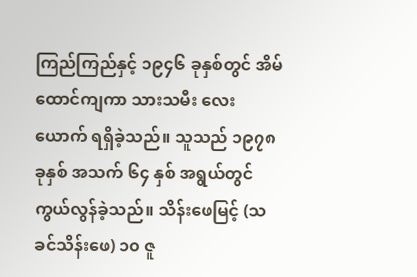ကြည်ကြည်နှင့် ၁၉၄၆ ခုနှစ်တွင် အိမ်ထောင်ကျကာ သားသမီး လေးယောက် ရရှိခဲ့သည်။ သူသည် ၁၉၇၈ ခုနှစ် အသက် ၆၄ နှစ် အရွယ်တွင် ကွယ်လွန်ခဲ့သည်။ သိန်းဖေမြင့် (သခင်သိန်းဖေ) ၁၀ ဇူ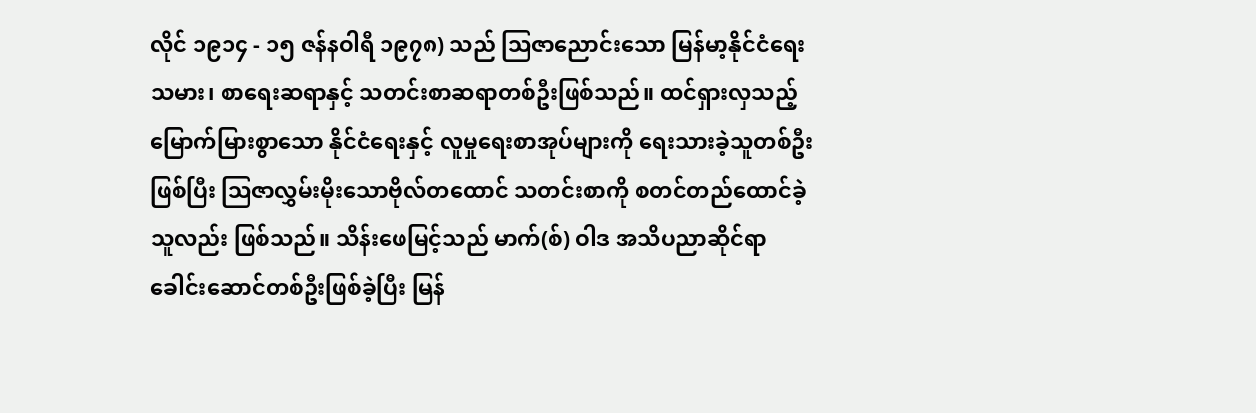လိုင် ၁၉၁၄ - ၁၅ ဇန်နဝါရီ ၁၉၇၈) သည် ဩဇာညောင်းသော မြန်မာ့နိုင်ငံရေးသမား၊ စာရေးဆရာနှင့် သတင်းစာဆရာတစ်ဦးဖြစ်သည်။ ထင်ရှားလှသည့် မြောက်မြားစွာသော နိုင်ငံရေးနှင့် လူမှုရေးစာအုပ်များကို ရေးသားခဲ့သူတစ်ဦးဖြစ်ပြီး ဩဇာလွှမ်းမိုးသောဗိုလ်တထောင် သတင်းစာကို စတင်တည်ထောင်ခဲ့သူလည်း ဖြစ်သည်။ သိန်းဖေမြင့်သည် မာက်(စ်) ဝါဒ အသိပညာဆိုင်ရာ ခေါင်းဆောင်တစ်ဦးဖြစ်ခဲ့ပြီး မြန်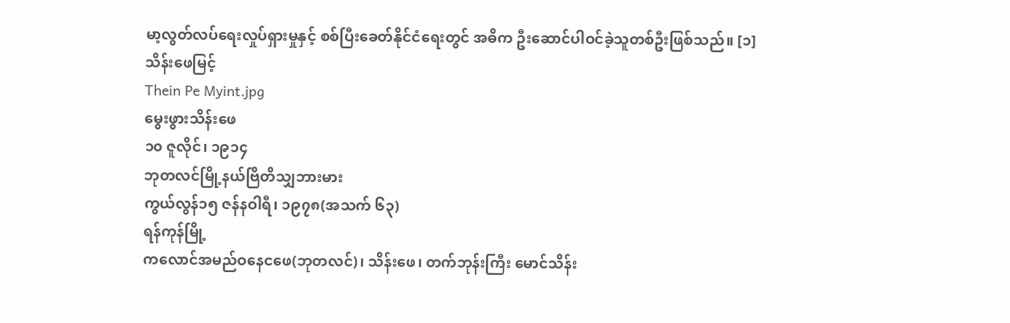မာ့လွတ်လပ်ရေးလှုပ်ရှားမှုနှင့် စစ်ပြီးခေတ်နိုင်ငံရေးတွင် အဓိက ဦးဆောင်ပါဝင်ခဲ့သူတစ်ဦးဖြစ်သည်။ [၁]
သိန်းဖေမြင့်
Thein Pe Myint.jpg
မွေးဖွားသိန်းဖေ
၁၀ ဇူလိုင်၊ ၁၉၁၄
ဘုတလင်မြို့နယ်ဗြိတိသျှဘားမား
ကွယ်လွန်၁၅ ဇန်နဝါရီ၊ ၁၉၇၈(အသက် ၆၃)
ရန်ကုန်မြို့
ကလောင်အမည်ဝနေငဖေ(ဘုတလင်)၊ သိန်းဖေ၊ တက်ဘုန်းကြီး မောင်သိန်း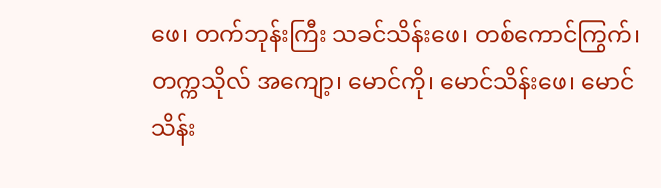ဖေ၊ တက်ဘုန်းကြီး သခင်သိန်းဖေ၊ တစ်ကောင်ကြွက်၊ တက္ကသိုလ် အကျော့၊ မောင်ကို၊ မောင်သိန်းဖေ၊ မောင်သိန်း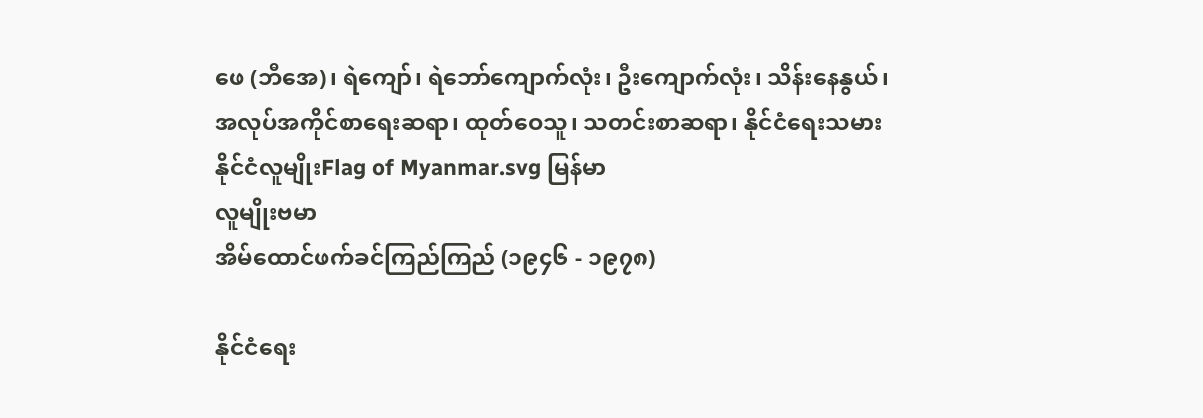ဖေ (ဘီအေ)၊ ရဲကျော်၊ ရဲဘော်ကျောက်လုံး၊ ဦးကျောက်လုံး၊ သိန်းနေနွယ်၊
အလုပ်အကိုင်စာရေးဆရာ၊ ထုတ်ဝေသူ၊ သတင်းစာဆရာ၊ နိုင်ငံရေးသမား
နိုင်ငံလူမျိုးFlag of Myanmar.svg မြန်မာ
လူမျိုးဗမာ
အိမ်ထောင်ဖက်ခင်ကြည်ကြည် (၁၉၄၆ - ၁၉၇၈)

နိုင်ငံရေး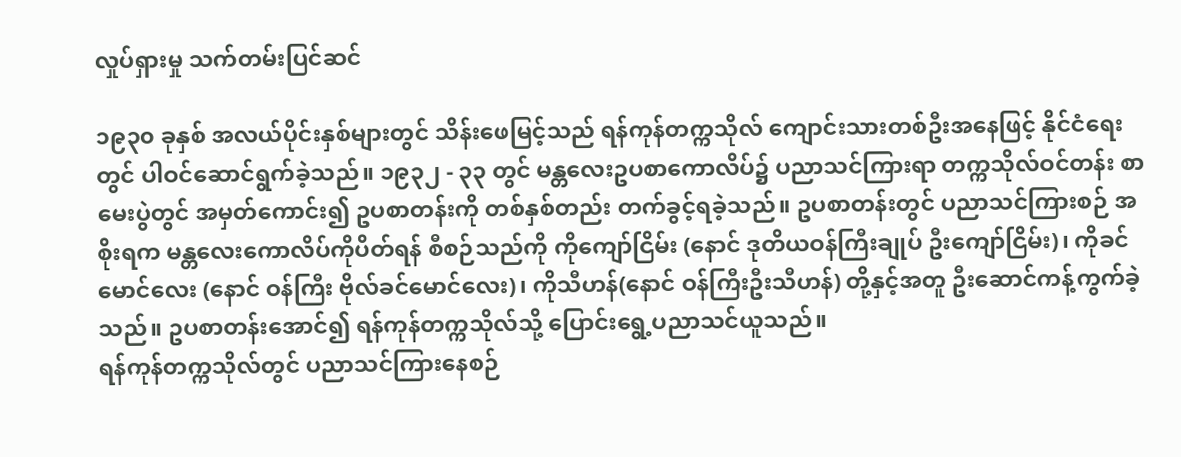လှုပ်ရှားမှု သက်တမ်းပြင်ဆင်

၁၉၃၀ ခုနှစ် အလယ်ပိုင်းနှစ်များတွင် သိန်းဖေမြင့်သည် ရန်ကုန်တက္ကသိုလ် ကျောင်းသားတစ်ဦးအနေဖြင့် နိုင်ငံရေးတွင် ပါဝင်ဆောင်ရွက်ခဲ့သည်။ ၁၉၃၂ - ၃၃ တွင် မန္တလေးဥပစာကောလိပ်၌ ပညာသင်ကြားရာ တက္ကသိုလ်ဝင်တန်း စာမေးပွဲတွင် အမှတ်ကောင်း၍ ဥပစာတန်းကို တစ်နှစ်တည်း တက်ခွင့်ရခဲ့သည်။ ဥပစာတန်းတွင် ပညာသင်ကြားစဉ် အစိုးရက မန္တလေးကောလိပ်ကိုပိတ်ရန် စီစဉ်သည်ကို ကိုကျော်ငြိမ်း (နောင် ဒုတိယဝန်ကြီးချုပ် ဦးကျော်ငြိမ်း)၊ ကိုခင်မောင်လေး (နောင် ဝန်ကြီး ဗိုလ်ခင်မောင်လေး)၊ ကိုသီဟန်(နောင် ဝန်ကြီးဦးသီဟန်) တို့နှင့်အတူ ဦးဆောင်ကန့်ကွက်ခဲ့သည်။ ဥပစာတန်းအောင်၍ ရန်ကုန်တက္ကသိုလ်သို့ ပြောင်းရွေ့ပညာသင်ယူသည်။
ရန်ကုန်တက္ကသိုလ်တွင် ပညာသင်ကြားနေစဉ်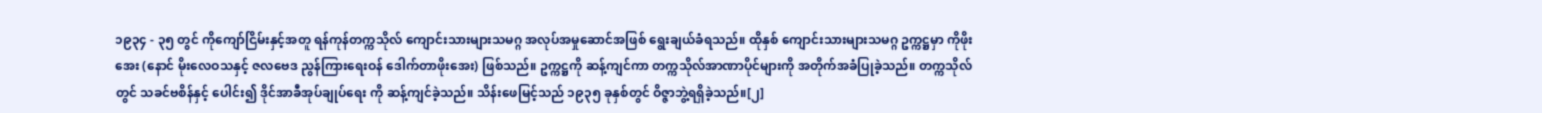၁၉၃၄ - ၃၅ တွင် ကိုကျော်ငြိမ်းနှင့်အတူ ရန်ကုန်တက္ကသိုလ် ကျောင်းသားများသမဂ္ဂ အလုပ်အမှုဆောင်အဖြစ် ရွေးချယ်ခံရသည်။ ထိုနှစ် ကျောင်းသားများသမဂ္ဂ ဥက္ကဋ္ဌမှာ ကိုဖိုးအေး (နောင် မိုးလေဝသနှင့် ဇလဗေဒ ညွန်ကြားရေးဝန် ဒေါက်တာဖိုးအေး) ဖြစ်သည်။ ဥက္ကဋ္ဌကို ဆန့်ကျင်ကာ တက္ကသိုလ်အာဏာပိုင်များကို အတိုက်အခံပြုခဲ့သည်။ တက္ကသိုလ်တွင် သခင်ဗစိန်နှင့် ပေါင်း၍ ဒိုင်အာခီအုပ်ချုပ်ရေး ကို ဆန့်ကျင်ခဲ့သည်။ သိန်းဖေမြင့်သည် ၁၉၃၅ ခုနှစ်တွင် ဝိဇ္ဇာဘွဲ့ရရှိခဲ့သည်။[၂]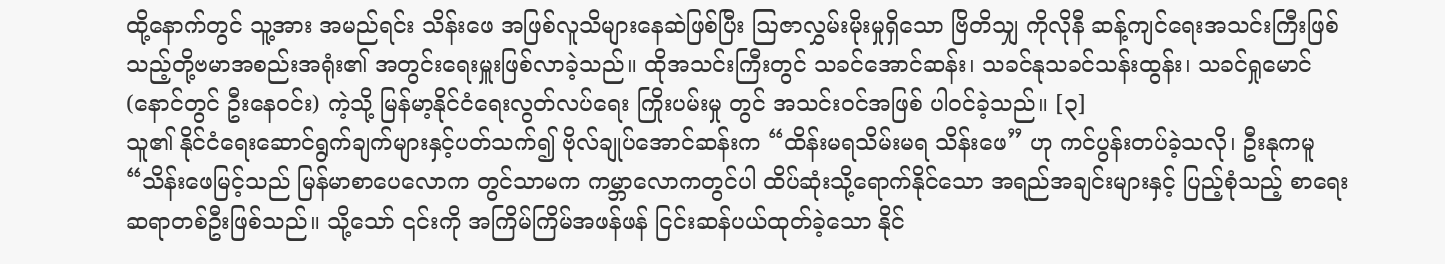ထို့နောက်တွင် သူ့အား အမည်ရင်း သိန်းဖေ အဖြစ်လူသိများနေဆဲဖြစ်ပြီး ဩဇာလွှမ်းမိုးမှုရှိသော ဗြိတိသျှ ကိုလိုနီ ဆန့်ကျင်ရေးအသင်းကြီးဖြစ်သည့်တို့ဗမာအစည်းအရုံး၏ အတွင်းရေးမှူးဖြစ်လာခဲ့သည်။ ထိုအသင်းကြီးတွင် သခင်အောင်ဆန်း၊ သခင်နုသခင်သန်းထွန်း၊ သခင်ရှုမောင် (နောင်တွင် ဦးနေဝင်း) ကဲ့သို့ မြန်မာ့နိုင်ငံရေးလွတ်လပ်ရေး ကြိုးပမ်းမှု တွင် အသင်းဝင်အဖြစ် ပါဝင်ခဲ့သည်။ [၃]
သူ၏ နိုင်ငံရေးဆောင်ရွက်ချက်များနှင့်ပတ်သက်၍ ဗိုလ်ချုပ်အောင်ဆန်းက “ထိန်းမရသိမ်းမရ သိန်းဖေ” ဟု ကင်ပွန်းတပ်ခဲ့သလို၊ ဦးနုကမူ “သိန်းဖေမြင့်သည် မြန်မာစာပေလောက တွင်သာမက ကမ္ဘာလောကတွင်ပါ ထိပ်ဆုံးသို့ရောက်နိုင်သော အရည်အချင်းများနှင့် ပြည့်စုံသည့် စာရေးဆရာတစ်ဦးဖြစ်သည်။ သို့သော် ၎င်းကို အကြိမ်ကြိမ်အဖန်ဖန် ငြင်းဆန်ပယ်ထုတ်ခဲ့သော နိုင်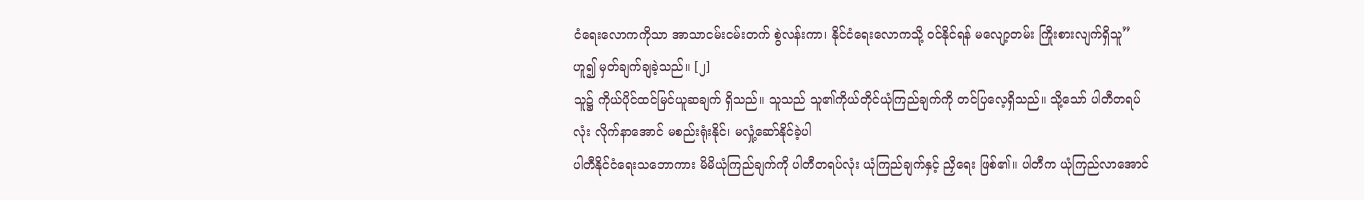ငံရေးလောကကိုသာ အာသာငမ်းငမ်းတက် စွဲလန်းကာ၊ နိုင်ငံရေးလောကသို့ ဝင်နိုင်ရန် မလျော့တမ်း ကြိုးစားလျက်ရှိသူ” ဟူ၍ မှတ်ချက်ချခဲ့သည်။ [၂]
သူ၌ ကိုယ်ပိုင်ထင်မြင်ယူဆချက် ရှိသည်။ သူသည် သူ၏ကိုယ်တိုင်ယုံကြည်ချက်ကို တင်ပြလေ့ရှိသည်။ သို့သော် ပါတီတရပ်လုံး လိုက်နာအောင် မစည်းရုံးနိုင်၊ မလှုံ့ဆော်နိုင်ခဲ့ပါ
ပါတီနိုင်ငံရေးသဘောကား မိမိယုံကြည်ချက်ကို ပါတီတရပ်လုံး ယုံကြည်ချက်နှင့် ညှိရေး ဖြစ်၏။ ပါတီက ယုံကြည်လာအောင်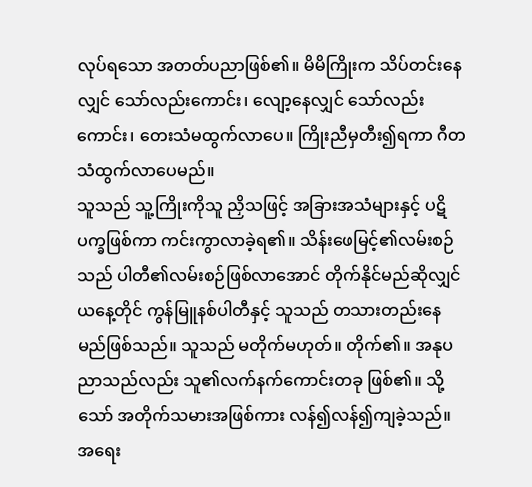လုပ်ရသော အတတ်ပညာဖြစ်၏။ မိမိကြိုးက သိပ်တင်းနေလျှင် သော်လည်းကောင်း၊ လျော့နေလျှင် သော်လည်းကောင်း၊ တေးသံမထွက်လာပေ။ ကြိုးညီမှတီး၍ရကာ ဂီတသံထွက်လာပေမည်။
သူသည် သူ့ကြိုးကိုသူ ညှိသဖြင့် အခြားအသံများနှင့် ပဋိပက္ခဖြစ်ကာ ကင်းကွာလာခဲ့ရ၏။ သိန်းဖေမြင့်၏လမ်းစဉ်သည် ပါတီ၏လမ်းစဉ်ဖြစ်လာအောင် တိုက်နိုင်မည်ဆိုလျှင် ယနေ့တိုင် ကွန်မြူနစ်ပါတီနှင့် သူသည် တသားတည်းနေမည်ဖြစ်သည်။ သူသည် မတိုက်မဟုတ်။ တိုက်၏။ အနုပညာသည်လည်း သူ၏လက်နက်ကောင်းတခု ဖြစ်၏။ သို့သော် အတိုက်သမားအဖြစ်ကား လန်၍လန်၍ကျခဲ့သည်။ အရေး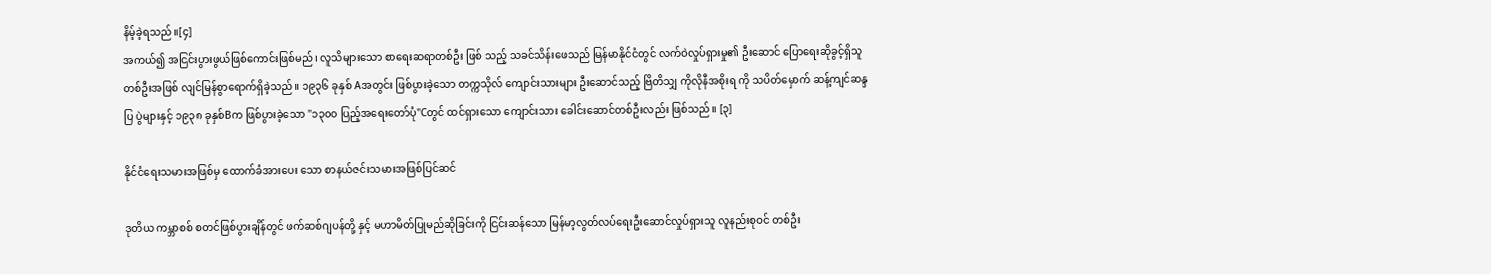နိမ့်ခဲ့ရသည်။[၄]
အကယ်၍ အငြင်းပွားဖွယ်ဖြစ်ကောင်းဖြစ်မည်၊ လူသိများသော စာရေးဆရာတစ်ဦး ဖြစ် သည့် သခင်သိန်းဖေသည် မြန်မာနိုင်ငံတွင် လက်ဝဲလှုပ်ရှားမှု၏ ဦးဆောင် ပြောရေးဆိုခွင့်ရှိသူ တစ်ဦးအဖြစ် လျင်မြန်စွာရောက်ရှိခဲ့သည်။ ၁၉၃၆ ခုနှစ် Aအတွင်း ဖြစ်ပွားခဲ့သော တက္ကသိုလ် ကျောင်းသားများ ဦးဆောင်သည့် ဗြိတိသျှ ကိုလိုနီအစိုးရ ကို သပိတ်မှောက် ဆန့်ကျင်ဆန္ဒပြ ပွဲများနှင့် ၁၉၃၈ ခုနှစ်Bက ဖြစ်ပွားခဲ့သော "၁၃၀၀ ပြည့်အရေးတော်ပုံ"Cတွင် ထင်ရှားသော ကျောင်းသား ခေါင်းဆောင်တစ်ဦးလည်း ဖြစ်သည်။ [၃]

နိုင်ငံရေးသမားအဖြစ်မှ ထောက်ခံအားပေး သော စာနယ်ဇင်းသမားအဖြစ်ပြင်ဆင်

ဒုတိယ ကမ္ဘာစစ် စတင်ဖြစ်ပွားချိန်တွင် ဖက်ဆစ်ဂျပန်တို့ နှင့် မဟာမိတ်ပြုမည်ဆိုခြင်းကို ငြင်းဆန်သော မြန်မာ့လွတ်လပ်ရေးဦးဆောင်လှုပ်ရှားသူ လူနည်းစုဝင် တစ်ဦး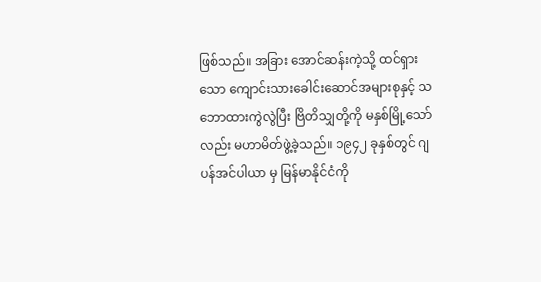ဖြစ်သည်။ အခြား အောင်ဆန်းကဲ့သို့ ထင်ရှားသော ကျောင်းသားခေါင်းဆောင်အများစုနှင့် သဘောထားကွဲလွဲပြီး ဗြိတိသျှတို့ကို မနှစ်မြို့သော်လည်း မဟာမိတ်ဖွဲ့ခဲ့သည်။ ၁၉၄၂ ခုနှစ်တွင် ဂျပန်အင်ပါယာ မှ မြန်မာနိုင်ငံကို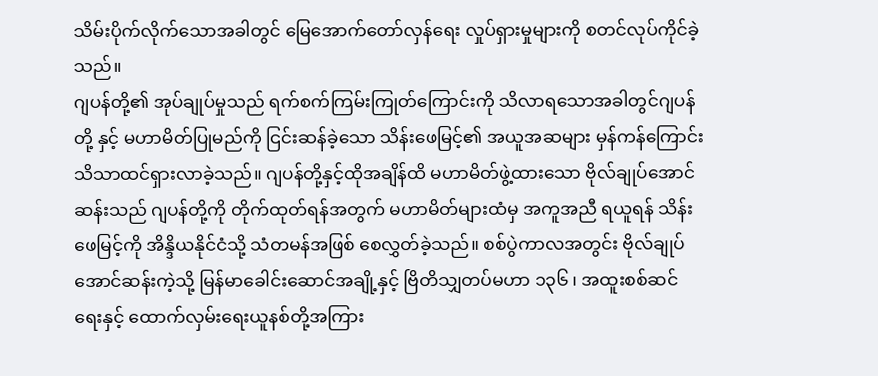သိမ်းပိုက်လိုက်သောအခါတွင် မြေအောက်တော်လှန်ရေး လှုပ်ရှားမှုများကို စတင်လုပ်ကိုင်ခဲ့သည်။
ဂျပန်တို့၏ အုပ်ချုပ်မှုသည် ရက်စက်ကြမ်းကြုတ်ကြောင်းကို သိလာရသောအခါတွင်ဂျပန်တို့ နှင့် မဟာမိတ်ပြုမည်ကို ငြင်းဆန်ခဲ့သော သိန်းဖေမြင့်၏ အယူအဆများ မှန်ကန်ကြောင်း သိသာထင်ရှားလာခဲ့သည်။ ဂျပန်တို့နှင့်ထိုအချိန်ထိ မဟာမိတ်ဖွဲ့ထားသော ဗိုလ်ချုပ်အောင်ဆန်းသည် ဂျပန်တို့ကို တိုက်ထုတ်ရန်အတွက် မဟာမိတ်များထံမှ အကူအညီ ရယူရန် သိန်းဖေမြင့်ကို အိန္ဒိယနိုင်ငံသို့ သံတမန်အဖြစ် စေလွှတ်ခဲ့သည်။ စစ်ပွဲကာလအတွင်း ဗိုလ်ချုပ်အောင်ဆန်းကဲ့သို့ မြန်မာခေါင်းဆောင်အချို့နှင့် ဗြိတိသျှတပ်မဟာ ၁၃၆ ၊ အထူးစစ်ဆင်ရေးနှင့် ထောက်လှမ်းရေးယူနစ်တို့အကြား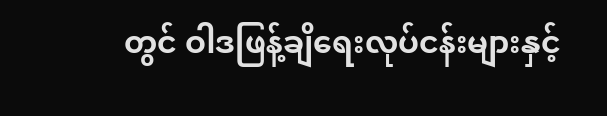တွင် ဝါဒဖြန့်ချိရေးလုပ်ငန်းများနှင့်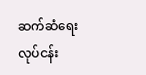ဆက်ဆံရေးလုပ်ငန်း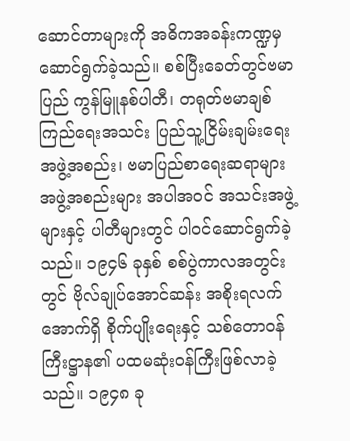ဆောင်တာများကို အဓိကအခန်းကဏ္ဍမှ ဆောင်ရွက်ခဲ့သည်။ စစ်ပြီးခေတ်တွင်ဗမာပြည် ကွန်မြူနစ်ပါတီ၊ တရုတ်ဗမာချစ်ကြည်ရေးအသင်း ပြည်သူ့ငြိမ်းချမ်းရေးအဖွဲ့အစည်း၊ ဗမာပြည်စာရေးဆရာများအဖွဲ့အစည်းများ အပါအဝင် အသင်းအဖွဲ့များနှင့် ပါတီများတွင် ပါဝင်ဆောင်ရွက်ခဲ့သည်။ ၁၉၄၆ ခုနှစ် စစ်ပွဲကာလအတွင်းတွင် ဗိုလ်ချုပ်အောင်ဆန်း အစိုးရလက်အောက်ရှိ စိုက်ပျိုးရေးနှင့် သစ်တောဝန်ကြီးဋ္ဌာန၏ ပထမဆုံးဝန်ကြီးဖြစ်လာခဲ့သည်။ ၁၉၄၈ ခု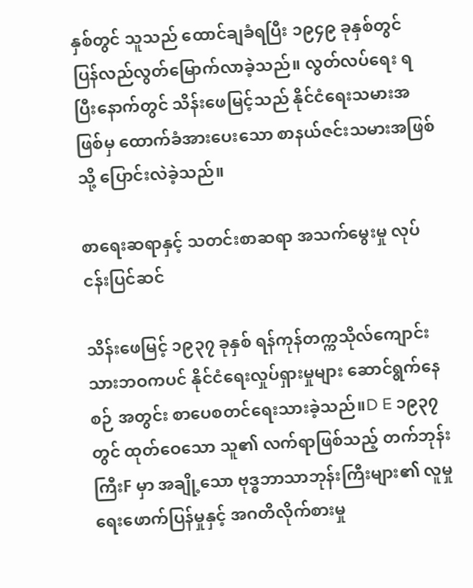နှစ်တွင် သူသည် ထောင်ချခံရပြီး ၁၉၄၉ ခုနှစ်တွင် ပြန်လည်လွတ်မြောက်လာခဲ့သည်။ လွတ်လပ်ရေး ရပြီးနောက်တွင် သိန်းဖေမြင့်သည် နိုင်ငံရေးသမားအဖြစ်မှ ထောက်ခံအားပေးသော စာနယ်ဇင်းသမားအဖြစ်သို့ ပြောင်းလဲခဲ့သည်။

စာရေးဆရာနှင့် သတင်းစာဆရာ အသက်မွေးမှု လုပ်ငန်းပြင်ဆင်

သိန်းဖေမြင့် ၁၉၃၇ ခုနှစ် ရန်ကုန်တက္ကသိုလ်ကျောင်းသားဘဝကပင် နိုင်ငံရေးလှုပ်ရှားမှုများ ဆောင်ရွက်နေစဉ် အတွင်း စာပေစတင်ရေးသားခဲ့သည်။D E ၁၉၃၇တွင် ထုတ်ဝေသော သူ၏ လက်ရာဖြစ်သည့် တက်ဘုန်းကြီးF မှာ အချို့သော ဗုဒ္ဓဘာသာဘုန်းကြီးများ၏ လူမှုရေးဖောက်ပြန်မှုနှင့် အဂတိလိုက်စားမှု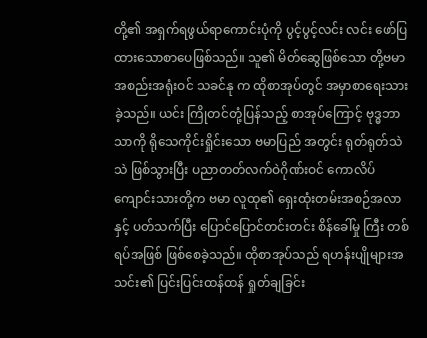တို့၏ အရှက်ရဖွယ်ရာကောင်းပုံကို ပွင့်ပွင့်လင်း လင်း ဖော်ပြထားသောစာပေဖြစ်သည်။ သူ၏ မိတ်ဆွေဖြစ်သော တို့ဗမာ အစည်းအရုံးဝင် သခင်နု က ထိုစာအုပ်တွင် အမှာစာရေးသားခဲ့သည်။ ယင်း ကြိုတင်တုံ့ပြန်သည့် စာအုပ်ကြောင့် ဗုဒ္ဓဘာသာကို ရိုသေကိုင်းရှိုင်းသော ဗမာပြည် အတွင်း ရုတ်ရုတ်သဲသဲ ဖြစ်သွားပြီး ပညာတတ်လက်ဝဲဂိုဏ်းဝင် ကောလိပ်ကျောင်းသားတို့က ဗမာ လူထု၏ ရှေးထုံးတမ်းအစဉ်အလာနှင့် ပတ်သက်ပြီး ပြောင်ပြောင်တင်းတင်း စိန်ခေါ်မှု ကြီး တစ်ရပ်အဖြစ် ဖြစ်စေခဲ့သည်။ ထိုစာအုပ်သည် ရဟန်းပျိုများအသင်း၏ ပြင်းပြင်းထန်ထန် ရှုတ်ချခြင်း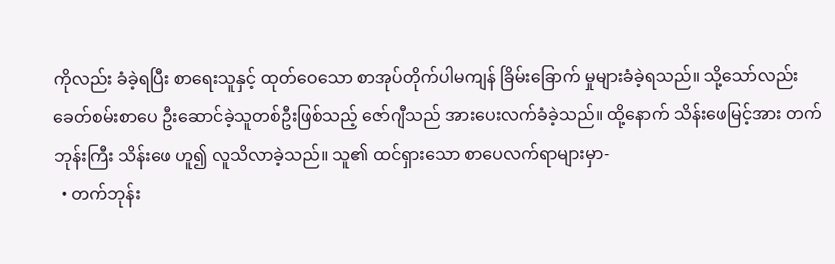ကိုလည်း ခံခဲ့ရပြီး စာရေးသူနှင့် ထုတ်ဝေသော စာအုပ်တိုက်ပါမကျန် ခြိမ်းခြောက် မှုများခံခဲ့ရသည်။ သို့သော်လည်း ခေတ်စမ်းစာပေ ဦးဆောင်ခဲ့သူတစ်ဦးဖြစ်သည့် ဇော်ဂျီသည် အားပေးလက်ခံခဲ့သည်။ ထို့နောက် သိန်းဖေမြင့်အား တက်ဘုန်းကြီး သိန်းဖေ ဟူ၍ လူသိလာခဲ့သည်။ သူ၏ ထင်ရှားသော စာပေလက်ရာများမှာ-
  • တက်ဘုန်း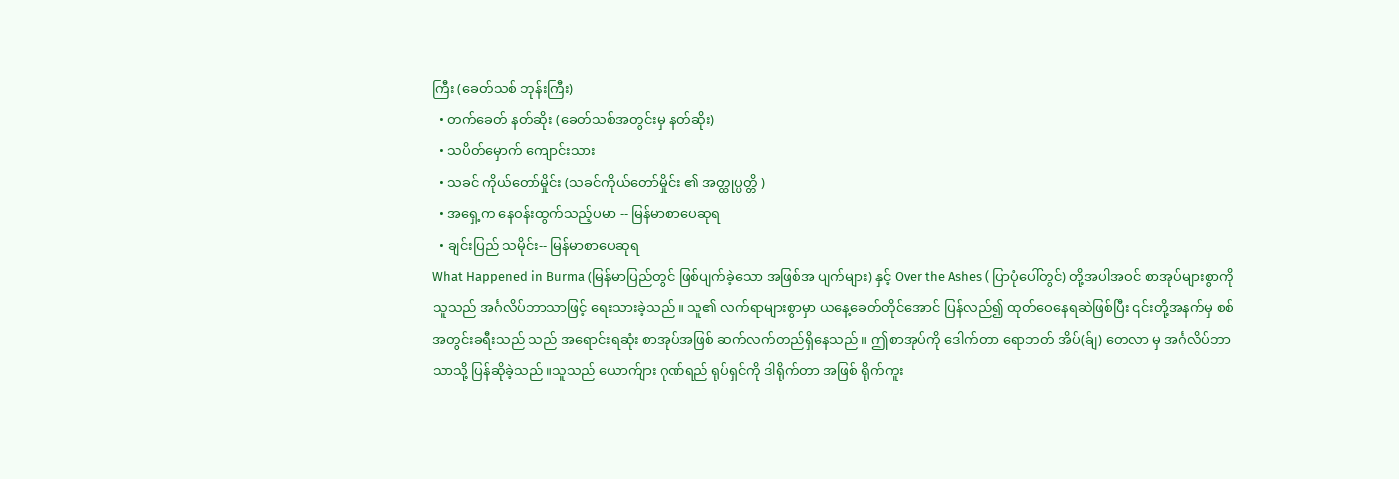ကြီး (ခေတ်သစ် ဘုန်းကြီး)
  • တက်ခေတ် နတ်ဆိုး (ခေတ်သစ်အတွင်းမှ နတ်ဆိုး)
  • သပိတ်မှောက် ကျောင်းသား
  • သခင် ကိုယ်တော်မှိုင်း (သခင်ကိုယ်တော်မှိုင်း ၏ အတ္ထုပ္ပတ္တိ )
  • အရှေ့က နေဝန်းထွက်သည့်ပမာ -- မြန်မာစာပေဆုရ
  • ချင်းပြည် သမိုင်း-- မြန်မာစာပေဆုရ
What Happened in Burma (မြန်မာပြည်တွင် ဖြစ်ပျက်ခဲ့သော အဖြစ်အ ပျက်များ) နှင့် Over the Ashes ( ပြာပုံပေါ်တွင်) တို့အပါအဝင် စာအုပ်များစွာကို သူသည် အင်္ဂလိပ်ဘာသာဖြင့် ရေးသားခဲ့သည်။ သူ၏ လက်ရာများစွာမှာ ယနေ့ခေတ်တိုင်အောင် ပြန်လည်၍ ထုတ်ဝေနေရဆဲဖြစ်ပြီး ၎င်းတို့အနက်မှ စစ်အတွင်းခရီးသည် သည် အရောင်းရဆုံး စာအုပ်အဖြစ် ဆက်လက်တည်ရှိနေသည်။ ဤစာအုပ်ကို ဒေါက်တာ ရောဘတ် အိပ်(ခ်ျ) တေလာ မှ အင်္ဂလိပ်ဘာသာသို့ ပြန်ဆိုခဲ့သည်။သူသည် ယောက်ျား ဂုဏ်ရည် ရုပ်ရှင်ကို ဒါရိုက်တာ အဖြစ် ရိုက်ကူး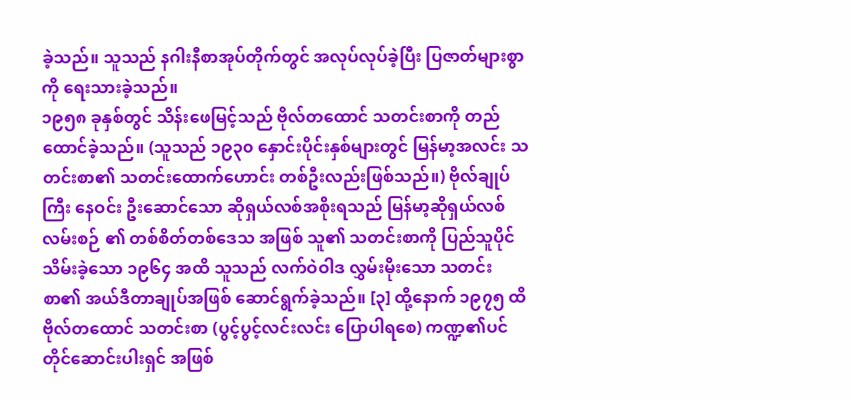ခဲ့သည်။ သူသည် နဂါးနီစာအုပ်တိုက်တွင် အလုပ်လုပ်ခဲ့ပြီး ပြဇာတ်များစွာကို ရေးသားခဲ့သည်။
၁၉၅၈ ခုနှစ်တွင် သိန်းဖေမြင့်သည် ဗိုလ်တထောင် သတင်းစာကို တည် ထောင်ခဲ့သည်။ (သူသည် ၁၉၃၀ နှောင်းပိုင်းနှစ်များတွင် မြန်မာ့အလင်း သတင်းစာ၏ သတင်းထောက်ဟောင်း တစ်ဦးလည်းဖြစ်သည်။) ဗိုလ်ချုပ်ကြီး နေဝင်း ဦးဆောင်သော ဆိုရှယ်လစ်အစိုးရသည် မြန်မာ့ဆိုရှယ်လစ်လမ်းစဉ် ၏ တစ်စိတ်တစ်ဒေသ အဖြစ် သူ၏ သတင်းစာကို ပြည်သူပိုင်သိမ်းခဲ့သော ၁၉၆၄ အထိ သူသည် လက်ဝဲဝါဒ လွှမ်းမိုးသော သတင်းစာ၏ အယ်ဒီတာချုပ်အဖြစ် ဆောင်ရွက်ခဲ့သည်။ [၃] ထို့နောက် ၁၉၇၅ ထိ ဗိုလ်တထောင် သတင်းစာ (ပွင့်ပွင့်လင်းလင်း ပြောပါရစေ) ကဏ္ဍ၏ပင်တိုင်ဆောင်းပါးရှင် အဖြစ်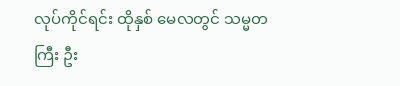လုပ်ကိုင်ရင်း ထိုနှစ် မေလတွင် သမ္မတကြီး ဦး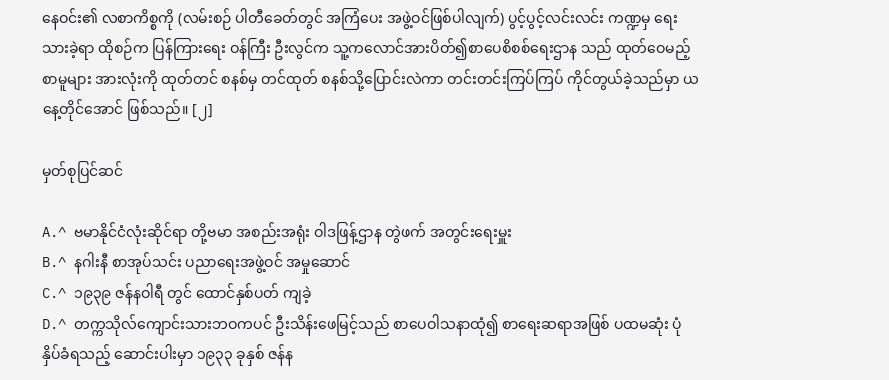နေဝင်း၏ လစာကိစ္စကို (လမ်းစဉ် ပါတီခေတ်တွင် အကြံပေး အဖွဲ့ဝင်ဖြစ်ပါလျက်) ပွင့်ပွင့်လင်းလင်း ကဏ္ဍမှ ရေးသားခဲ့ရာ ထိုစဉ်က ပြန်ကြားရေး ဝန်ကြီး ဦးလွင်က သူ့ကလောင်အားပိတ်၍စာပေစိစစ်ရေးဌာန သည် ထုတ်ဝေမည့် စာမူများ အားလုံးကို ထုတ်တင် စနစ်မှ တင်ထုတ် စနစ်သို့ပြောင်းလဲကာ တင်းတင်းကြပ်ကြပ် ကိုင်တွယ်ခဲ့သည်မှာ ယနေ့တိုင်အောင် ဖြစ်သည်။ [၂]

မှတ်စုပြင်ဆင်

A.^ ဗမာနိုင်ငံလုံးဆိုင်ရာ တို့ဗမာ အစည်းအရုံး ဝါဒဖြန့်ဌာန တွဲဖက် အတွင်းရေးမှူး
B.^ နဂါးနီ စာအုပ်သင်း ပညာရေးအဖွဲ့ဝင် အမှုဆောင်
C.^ ၁၉၃၉ ဇန်နဝါရီ တွင် ထောင်နှစ်ပတ် ကျခဲ့
D.^ တက္ကသိုလ်ကျောင်းသားဘဝကပင် ဦးသိန်းဖေမြင့်သည် စာပေဝါသနာထုံ၍ စာရေးဆရာအဖြစ် ပထမဆုံး ပုံနှိပ်ခံရသည့် ဆောင်းပါးမှာ ၁၉၃၃ ခုနှစ် ဇန်န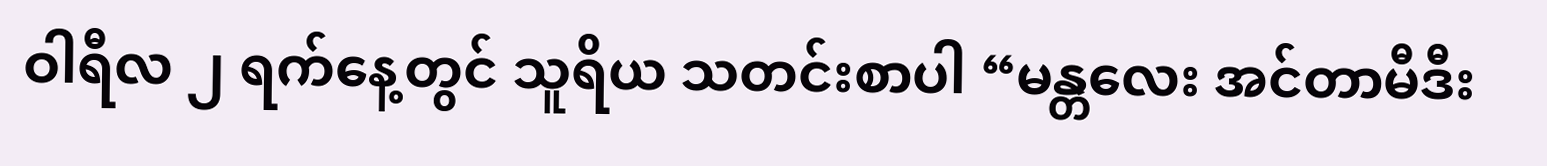ဝါရီလ ၂ ရက်နေ့တွင် သူရိယ သတင်းစာပါ “မန္တလေး အင်တာမီဒီး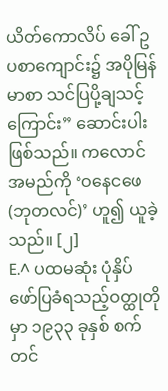ယိတ်ကောလိပ် ခေါ် ဥပစာကျောင်း၌ အပိုမြန်မာစာ သင်ပြပို့ချသင့်ကြောင်း” ဆောင်းပါးဖြစ်သည်။ ကလောင်အမည်ကို ‘ဝနေငဖေ (ဘုတလင်)’ ဟူ၍ ယူခဲ့သည်။ [၂]
E.^ ပထမဆုံး ပုံနှိပ်ဖော်ပြခံရသည့်ဝတ္ထုတိုမှာ ၁၉၃၃ ခုနှစ် စက်တင်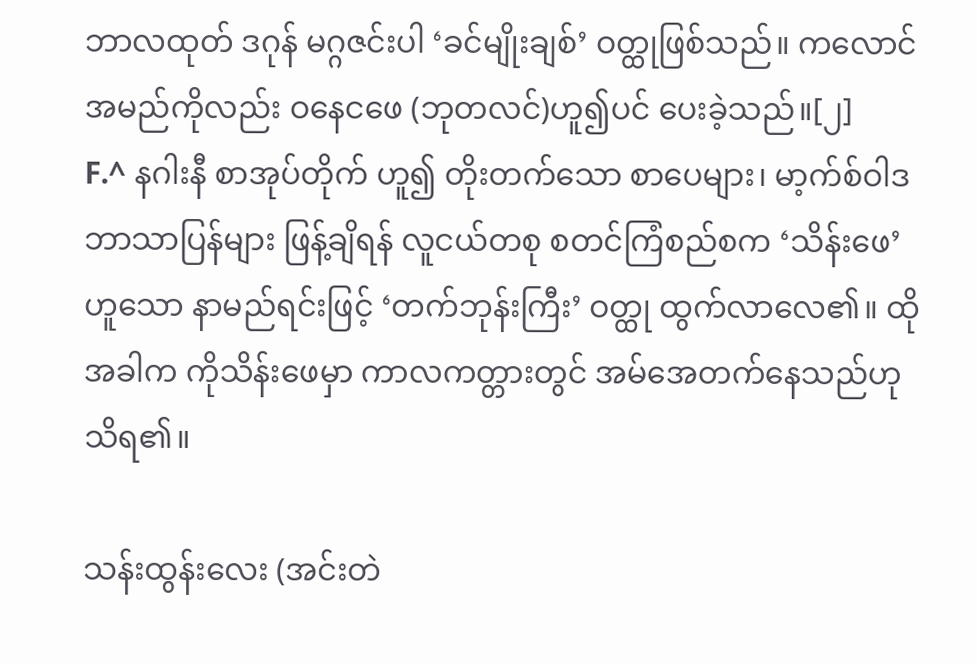ဘာလထုတ် ဒဂုန် မဂ္ဂဇင်းပါ ‘ခင်မျိုးချစ်’ ဝတ္ထုဖြစ်သည်။ ကလောင်အမည်ကိုလည်း ဝနေငဖေ (ဘုတလင်)ဟူ၍ပင် ပေးခဲ့သည်။[၂]
F.^ နဂါးနီ စာအုပ်တိုက် ဟူ၍ တိုးတက်သော စာပေများ၊ မာ့က်စ်ဝါဒဘာသာပြန်များ ဖြန့်ချိရန် လူငယ်တစု စတင်ကြံစည်စက ‘သိန်းဖေ’ ဟူသော နာမည်ရင်းဖြင့် ‘တက်ဘုန်းကြီး’ ဝတ္ထု ထွက်လာလေ၏။ ထိုအခါက ကိုသိန်းဖေမှာ ကာလကတ္တားတွင် အမ်အေတက်နေသည်ဟု သိရ၏။

သန်းထွန်းလေး (အင်းတဲ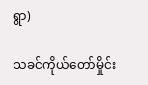ရွာ)

သခင်ကိုယ်တော်မှိုင်း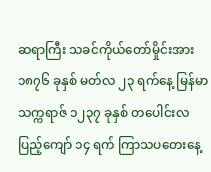ဆရာကြီး သခင်ကိုယ်တော်မှိုင်းအား ၁၈၇၆ ခုနှစ် မတ်လ ၂၃ ရက်နေ့ မြန်မာ သက္ကရာဇ် ၁၂၃၇ ခုနှစ် တပေါင်းလပြည့်ကျော် ၁၄ ရက် ကြာသပတေးနေ့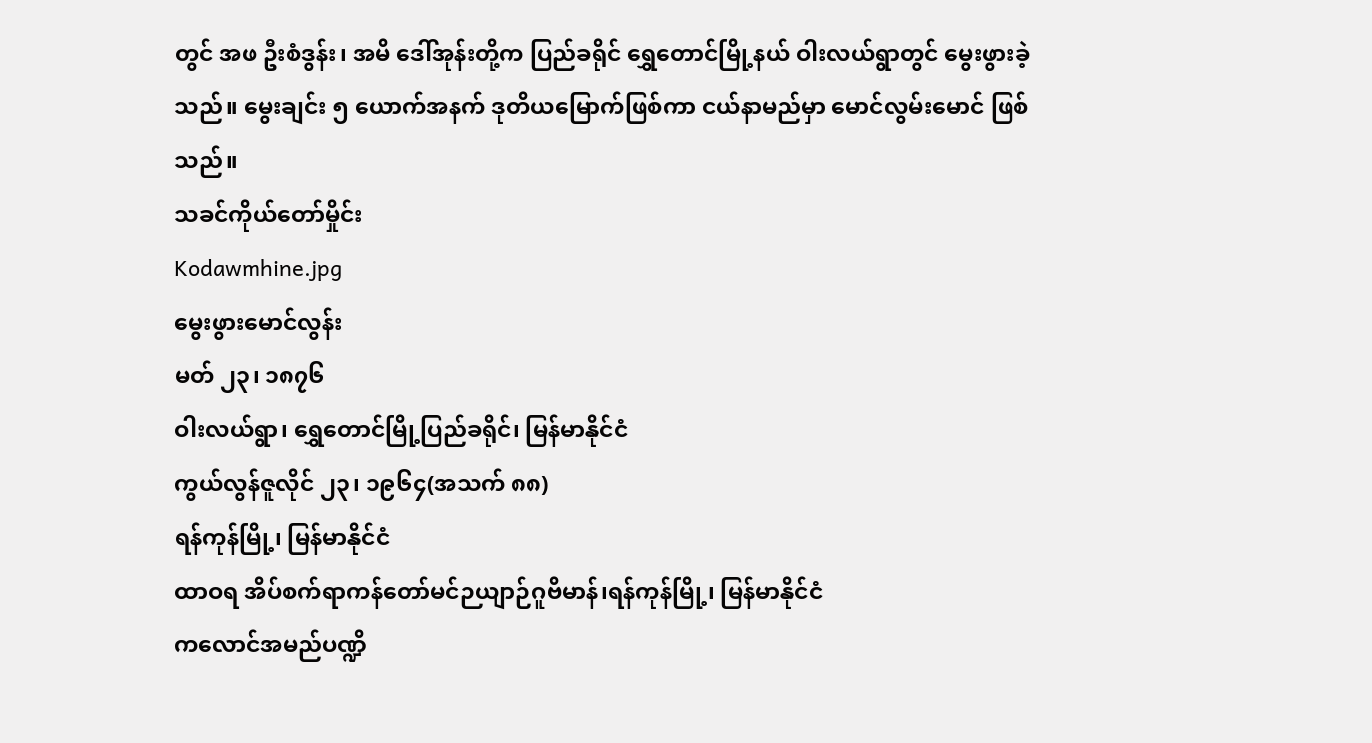တွင် အဖ ဦးစံဒွန်း၊ အမိ ဒေါ်အုန်းတို့က ပြည်ခရိုင် ရွှေတောင်မြို့နယ် ဝါးလယ်ရွာတွင် မွေးဖွားခဲ့သည်။ မွေးချင်း ၅ ယောက်အနက် ဒုတိယမြောက်ဖြစ်ကာ ငယ်နာမည်မှာ မောင်လွမ်းမောင် ဖြစ်သည်။
သခင်ကိုယ်တော်မှိုင်း
Kodawmhine.jpg
မွေးဖွားမောင်လွန်း
မတ် ၂၃၊ ၁၈၇၆
ဝါးလယ်ရွာ၊ ရွှေတောင်မြို့ပြည်ခရိုင်၊ မြန်မာနိုင်ငံ
ကွယ်လွန်ဇူလိုင် ၂၃၊ ၁၉၆၄(အသက် ၈၈)
ရန်ကုန်မြို့၊ မြန်မာနိုင်ငံ
ထာဝရ အိပ်စက်ရာကန်တော်မင်ဉယျာဉ်ဂူဗိမာန်၊ရန်ကုန်မြို့၊ မြန်မာနိုင်ငံ
ကလောင်အမည်ပဏ္ဍိ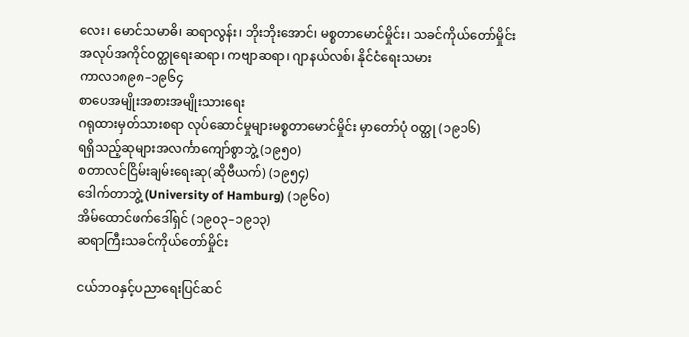လေး၊ မောင်သမာဓိ၊ ဆရာလွန်း၊ ဘိုးဘိုးအောင်၊ မစ္စတာမောင်မှိုင်း၊ သခင်ကိုယ်တော်မှိုင်း
အလုပ်အကိုင်ဝတ္ထုရေးဆရာ၊ ကဗျာဆရာ၊ ဂျာနယ်လစ်၊ နိုင်ငံရေးသမား
ကာလ၁၈၉၈–၁၉၆၄
စာပေအမျိုးအစားအမျိုးသားရေး
ဂရုထားမှတ်သားစရာ လုပ်ဆောင်မှုများမစ္စတာမောင်မှိုင်း မှာတော်ပုံ ဝတ္ထု (၁၉၁၆)
ရရှိသည့်ဆုများအလင်္ကာကျော်စွာဘွဲ့ (၁၉၅၀)
စတာလင်ငြိမ်းချမ်းရေးဆု(ဆိုဗီယက်) (၁၉၅၄)
ဒေါက်တာဘွဲ့ (University of Hamburg) (၁၉၆၀)
အိမ်ထောင်ဖက်ဒေါ်ရှင် (၁၉၀၃–၁၉၁၃)
ဆရာကြီးသခင်ကိုယ်တော်မှိုင်း

ငယ်ဘဝနှင့်ပညာရေးပြင်ဆင်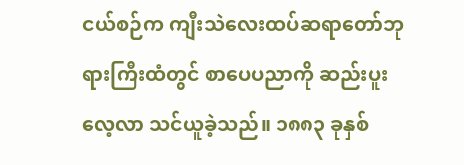ငယ်စဉ်က ကျီးသဲလေးထပ်ဆရာတော်ဘုရားကြီးထံတွင် စာပေပညာကို ဆည်းပူးလေ့လာ သင်ယူခဲ့သည်။ ၁၈၈၃ ခုနှစ်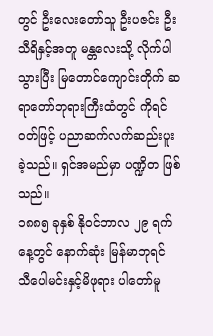တွင် ဦးလေးတော်သူ ဦးပဇင်း ဦးသီရိနှင့်အတူ မန္တလေးသို့ လိုက်ပါသွားပြီး မြတောင်ကျောင်းတိုက် ဆရာတော်ဘုရားကြီးထံတွင် ကိုရင်ဝတ်ဖြင့် ပညာဆက်လက်ဆည်းပူးခဲ့သည်။ ရှင်အမည်မှာ ပဏ္ဍိတ ဖြစ်သည်။
၁၈၈၅ ခုနှစ် နိုဝင်ဘာလ ၂၉ ရက်နေ့တွင် နောက်ဆုံး မြန်မာဘုရင် သီပေါမင်းနှင့်မိဖုရား ပါတော်မူ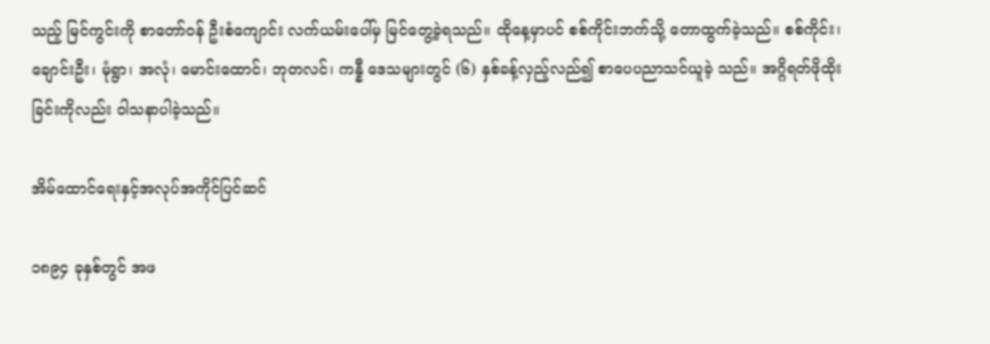သည့် မြင်ကွင်းကို စာတော်ဝန် ဦးစံကျောင်း လက်ယမ်းပေါ်မှ မြင်တွေ့ခဲ့ရသည်။ ထိုနေ့မှာပင် စစ်ကိုင်းဘက်သို့ တောထွက်ခဲ့သည်။ စစ်ကိုင်း၊ ချောင်းဦး၊ မုံရွာ၊ အလုံ၊ မောင်းထောင်၊ ဘုတလင်၊ ကန္နီ ဒေသများတွင် (၆) နှစ်ခန့်လှည့်လည်၍ စာပေပညာသင်ယူခဲ့ သည်။ အဂ္ဂိရတ်ဖိုထိုးခြင်းကိုလည်း ဝါသနာပါခဲ့သည်။

အိမ်ထောင်ရေးနှင့်အလုပ်အကိုင်ပြင်ဆင်

၁၈၉၄ ခုနှစ်တွင် အဖ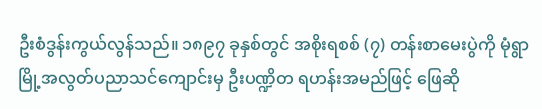ဦးစံဒွန်းကွယ်လွန်သည်။ ၁၈၉၇ ခုနှစ်တွင် အစိုးရစစ် (၇) တန်းစာမေးပွဲကို မုံရွာမြို့အလွတ်ပညာသင်ကျောင်းမှ ဦးပဏ္ဍိတ ရဟန်းအမည်ဖြင့် ဖြေဆို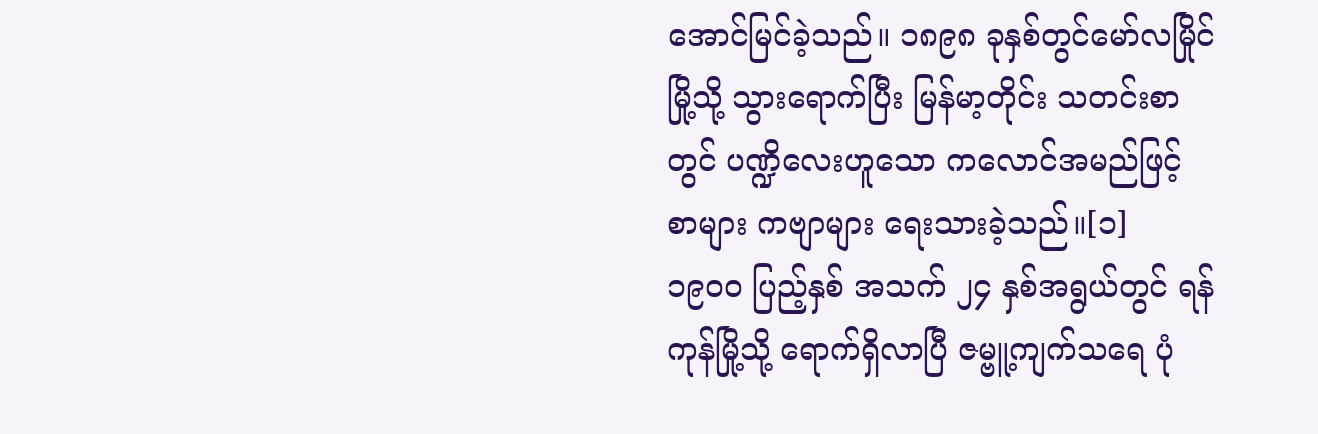အောင်မြင်ခဲ့သည်။ ၁၈၉၈ ခုနှစ်တွင်မော်လမြိုင်မြို့သို့ သွားရောက်ပြီး မြန်မာ့တိုင်း သတင်းစာတွင် ပဏ္ဍိလေးဟူသော ကလောင်အမည်ဖြင့် စာများ ကဗျာများ ရေးသားခဲ့သည်။[၁]
၁၉၀၀ ပြည့်နှစ် အသက် ၂၄ နှစ်အရွယ်တွင် ရန်ကုန်မြို့သို့ ရောက်ရှိလာပြီ ဇမ္ဗူ့ကျက်သရေ ပုံ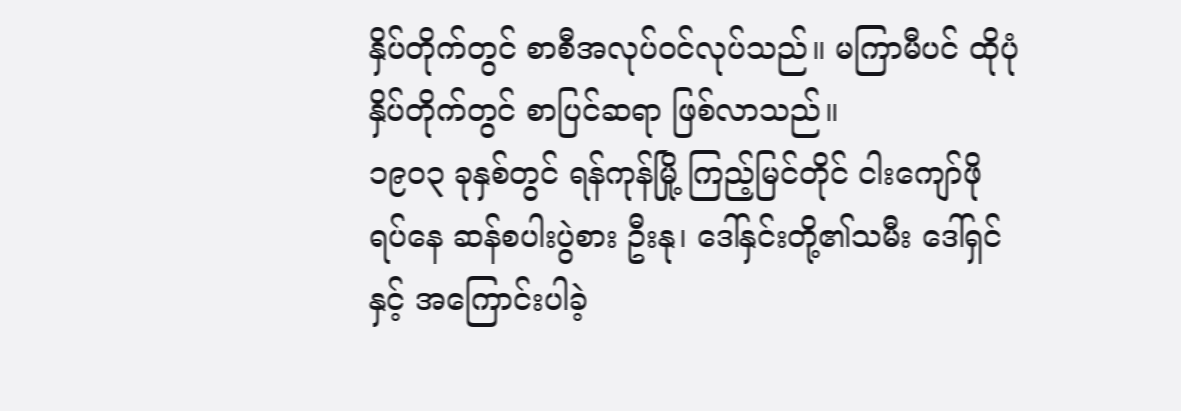နှိပ်တိုက်တွင် စာစီအလုပ်ဝင်လုပ်သည်။ မကြာမီပင် ထိုပုံနှိပ်တိုက်တွင် စာပြင်ဆရာ ဖြစ်လာသည်။
၁၉၀၃ ခုနှစ်တွင် ရန်ကုန်မြို့ ကြည့်မြင်တိုင် ငါးကျော်ဖိုရပ်နေ ဆန်စပါးပွဲစား ဦးနု၊ ဒေါ်နှင်းတို့၏သမီး ဒေါ်ရှင်နှင့် အကြောင်းပါခဲ့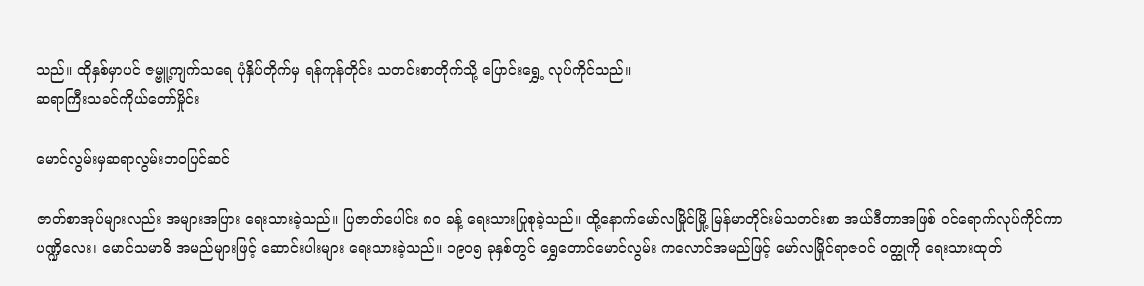သည်။ ထိုနှစ်မှာပင် ဇမ္ဗူ့ကျက်သရေ ပုံနှိပ်တိုက်မှ ရန်ကုန်တိုင်း သတင်းစာတိုက်သို့ ပြောင်းရွှေ့ လုပ်ကိုင်သည်။
ဆရာကြီးသခင်ကိုယ်တော်မှိုင်း

မောင်လွမ်းမှဆရာလွမ်းဘဝပြင်ဆင်

ဇာတ်စာအုပ်များလည်း အများအပြား ရေးသားခဲ့သည်။ ပြဇာတ်ပေါင်း ၈၀ ခန့် ရေးသားပြုစုခဲ့သည်။ ထို့နောက်မော်လမြိုင်မြို့ မြန်မာတိုင်းမ်သတင်းစာ အယ်ဒီတာအဖြစ် ဝင်ရောက်လုပ်ကိုင်ကာ ပဏ္ဍိလေး၊ မောင်သမာဓိ အမည်များဖြင့် ဆောင်းပါးများ ရေးသားခဲ့သည်။ ၁၉၀၅ ခုနှစ်တွင် ရွှေတောင်မောင်လွမ်း ကလောင်အမည်ဖြင့် မော်လမြိုင်ရာဇဝင် ဝတ္ထုကို ရေးသားထုတ်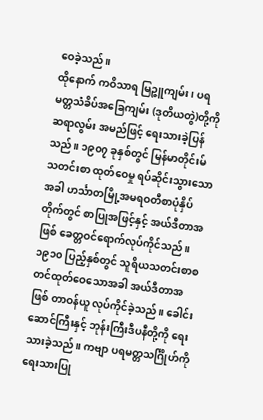ဝေခဲ့သည်။
ထိုနောက် ကဝိသာရ မြဉ္ဇူကျမ်း၊ ပရမတ္တသံခိပ်အခြေကျမ်း (ဒုတိယတွဲ)တို့ကို ဆရာလွမ်း အမည်ဖြင့် ရေးသားခဲ့ပြန်သည်။ ၁၉၀၇ ခုနှစ်တွင် မြန်မာတိုင်းမ်သတင်းစာ ထုတ်ဝေမှု ရပ်ဆိုင်းသွားသောအခါ ဟင်္သာတမြို့အမရဝတီစာပုံနှိပ်တိုက်တွင် စာပြုအဖြင့်နှင့် အယ်ဒီတာအဖြစ် ခေတ္တဝင်ရောက်လုပ်ကိုင်သည်။
၁၉၁၀ ပြည့်နှစ်တွင် သူရိယသတင်းစာစတင်ထုတ်ဝေသောအခါ အယ်ဒီတာအဖြစ် တာဝန်ယူ လုပ်ကိုင်ခဲ့သည်။ ခေါင်းဆောင်ကြီးနှင့် ဘုန်းကြီးဒီပနီတို့ကို ရေးသားခဲ့သည်။ ကဗျာ ပရမတ္တသင်္ဂြိုဟ်ကို ရေးသားပြု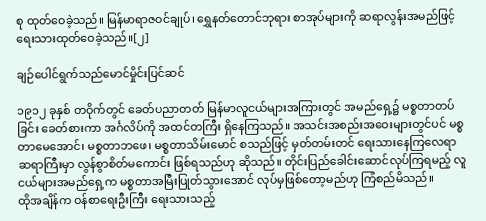စု ထုတ်ဝေခဲ့သည်။ မြန်မာရာဇဝင်ချုပ်၊ ရွှေနတ်တောင်ဘုရား စာအုပ်များကို ဆရာလွန်းအမည်ဖြင့် ရေးသားထုတ်ဝေခဲ့သည်။[၂]

ချဉ်ပေါင်ရွက်သည်မောင်မှိုင်းပြင်ဆင်

၁၉၁၂ ခုနှစ် တဝိုက်တွင် ခေတ်ပညာတတ် မြန်မာလူငယ်များအကြားတွင် အမည်ရှေ့၌ မစ္စတာတပ်ခြင်း ခေတ်စားကာ အင်္ဂလိပ်ကို အထင်တကြီး ရှိနေကြသည်။ အသင်းအစည်းအဝေးများတွင်ပင် မစ္စတာမေအောင်၊ မစ္စတာဘဖေ၊ မစ္စတာသိမ်းမောင် စသည်ဖြင့် မှတ်တမ်းတင် ရေးသားနေကြလေရာ ဆရာကြီးမှာ လွန်စွာစိတ်မကောင်း ဖြစ်ရသည်ဟု ဆိုသည်။ တိုင်းပြည်ခေါင်းဆောင်လုပ်ကြရမည့် လူငယ်များအမည်ရှေ့က မစ္စတာအမြီးပြုတ်သွားအောင် လုပ်မှဖြစ်တော့မည်ဟု ကြံစည်မိသည်။
ထိုအချိန်က ဝန်စာရေးဦးကြီး ရေးသားသည့်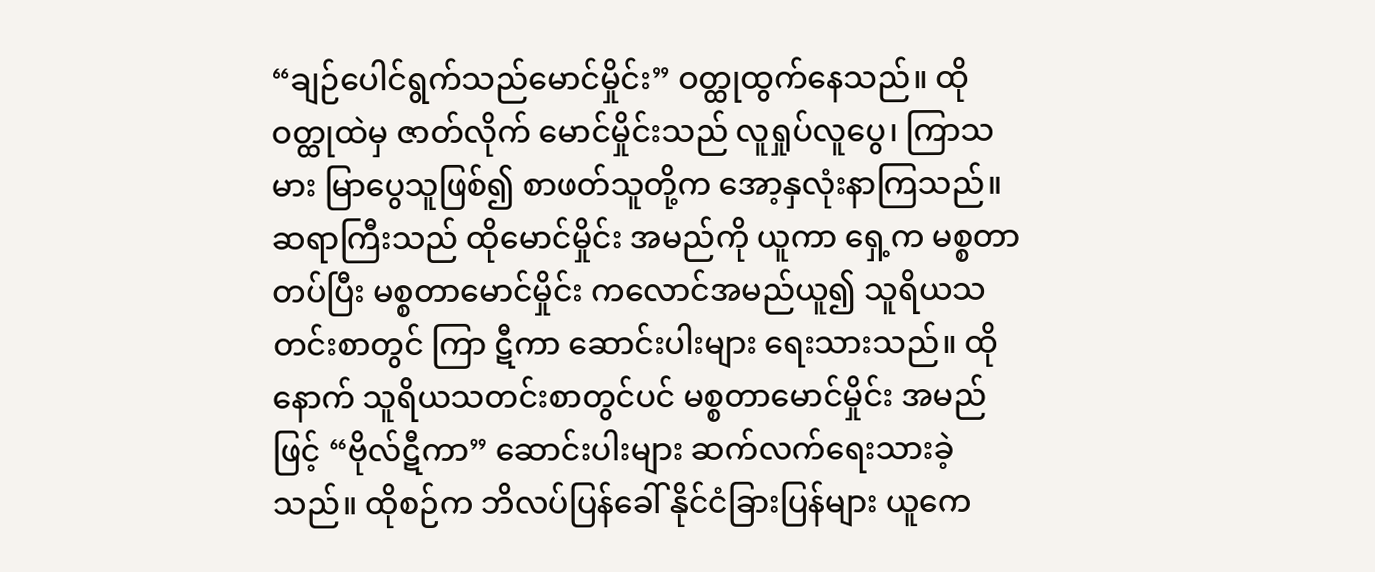“ချဉ်ပေါင်ရွက်သည်မောင်မှိုင်း” ဝတ္ထုထွက်နေသည်။ ထိုဝတ္ထုထဲမှ ဇာတ်လိုက် မောင်မှိုင်းသည် လူရှုပ်လူပွေ၊ ကြာသမား မြာပွေသူဖြစ်၍ စာဖတ်သူတို့က အော့နှလုံးနာကြသည်။ ဆရာကြီးသည် ထိုမောင်မှိုင်း အမည်ကို ယူကာ ရှေ့က မစ္စတာတပ်ပြီး မစ္စတာမောင်မှိုင်း ကလောင်အမည်ယူ၍ သူရိယသတင်းစာတွင် ကြာ ဋီကာ ဆောင်းပါးများ ရေးသားသည်။ ထိုနောက် သူရိယသတင်းစာတွင်ပင် မစ္စတာမောင်မှိုင်း အမည်ဖြင့် “ဗိုလ်ဋီကာ” ဆောင်းပါးများ ဆက်လက်ရေးသားခဲ့သည်။ ထိုစဉ်က ဘိလပ်ပြန်ခေါ် နိုင်ငံခြားပြန်များ ယူကေ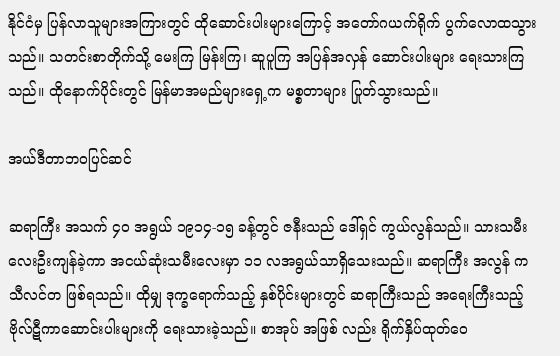နိုင်ငံမှ ပြန်လာသူများအကြားတွင် ထိုဆောင်းပါးများကြောင့် အတော်ဂယက်ရိုက် ပွက်လောထသွားသည်။ သတင်းစာတိုက်သို့ မေးကြ မြန်းကြ၊ ဆူပူကြ အပြန်အလှန် ဆောင်းပါးများ ရေးသားကြသည်။ ထိုနောက်ပိုင်းတွင် မြန်မာအမည်များရှေ့က မစ္စတာများ ပြုတ်သွားသည်။

အယ်ဒီတာဘဝပြင်ဆင်

ဆရာကြီး အသက် ၄၀ အရွယ် ၁၉၁၄-၁၅ ခန့်တွင် ဇနီးသည် ဒေါ်ရှင် ကွယ်လွန်သည်။ သားသမီးလေးဦးကျန်ခဲ့ကာ အငယ်ဆုံးသမီးလေးမှာ ၁၁ လအရွယ်သာရှိသေးသည်။ ဆရာကြီး အလွန် ကသီလင်တ ဖြစ်ရသည်။ ထိုမျှ ဒုက္ခရောက်သည့် နှစ်ပိုင်းများတွင် ဆရာကြီးသည် အရေးကြီးသည့် ဗိုလ်ဋီကာဆောင်းပါးများကို ရေးသားခဲ့သည်။ စာအုပ် အဖြစ် လည်း ရိုက်နှိပ်ထုတ်ဝေ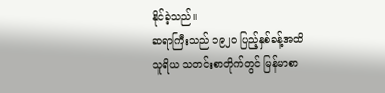နိုင်ခဲ့သည်။
ဆရာကြီးသည် ၁၉၂၀ ပြည့်နှစ်ခန့်အထိ သူရိယ သတင်းစာတိုက်တွင် မြန်မာစာ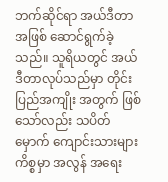ဘက်ဆိုင်ရာ အယ်ဒီတာအဖြစ် ဆောင်ရွက်ခဲ့သည်။ သူရိယတွင် အယ်ဒီတာလုပ်သည်မှာ တိုင်းပြည်အကျိုး အတွက် ဖြစ်သော်လည်း သပိတ်မှောက် ကျောင်းသားများ ကိစ္စမှာ အလွန် အရေး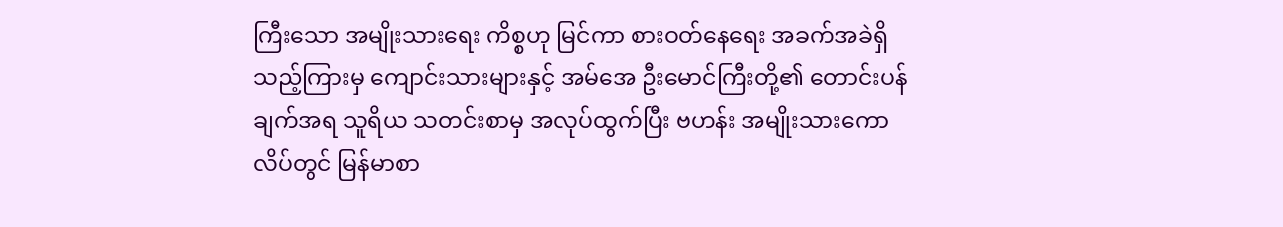ကြီးသော အမျိုးသားရေး ကိစ္စဟု မြင်ကာ စားဝတ်နေရေး အခက်အခဲရှိသည့်ကြားမှ ကျောင်းသားများနှင့် အမ်အေ ဦးမောင်ကြီးတို့၏ တောင်းပန်ချက်အရ သူရိယ သတင်းစာမှ အလုပ်ထွက်ပြီး ဗဟန်း အမျိုးသားကောလိပ်တွင် မြန်မာစာ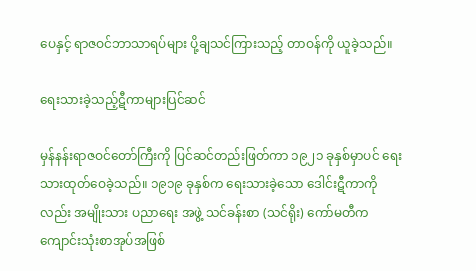ပေနှင့် ရာဇဝင်ဘာသာရပ်များ ပို့ချသင်ကြားသည့် တာဝန်ကို ယူခဲ့သည်။

ရေးသားခဲ့သည့်ဋီကာများပြင်ဆင်

မှန်နန်းရာဇဝင်တော်ကြီးကို ပြင်ဆင်တည်းဖြတ်ကာ ၁၉၂၁ ခုနှစ်မှာပင် ရေးသားထုတ်ဝေခဲ့သည်။ ၁၉၁၉ ခုနှစ်က ရေးသားခဲ့သော ဒေါင်းဋီကာကိုလည်း အမျိုးသား ပညာရေး အဖွဲ့ သင်ခန်းစာ (သင်ရိုး) ကော်မတီကကျောင်းသုံးစာအုပ်အဖြစ်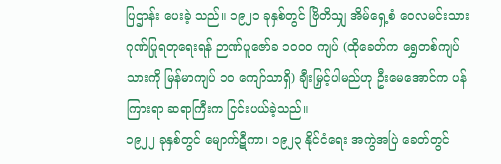ပြဌာန်း ပေးခဲ့ သည်။ ၁၉၂၁ ခုနှစ်တွင် ဗြိတိသျှ အိမ်ရှေ့စံ ဝေလမင်းသား ဂုဏ်ပြုရတုရေးရန် ဉာဏ်ပူဇော်ခ ၁၀၀၀ ကျပ် (ထိုခေတ်က ရွှေတစ်ကျပ်သားကို မြန်မာကျပ် ၁၀ ကျော်သာရှိ) ချီးမြှင့်ပါမည်ဟု ဦးမေအောင်က ပန်ကြားရာ ဆရာကြီးက ငြင်းပယ်ခဲ့သည်။
၁၉၂၂ ခုနှစ်တွင် မျောက်ဋီကာ၊ ၁၉၂၃ နိုင်ငံရေး အကွဲအပြဲ ခေတ်တွင်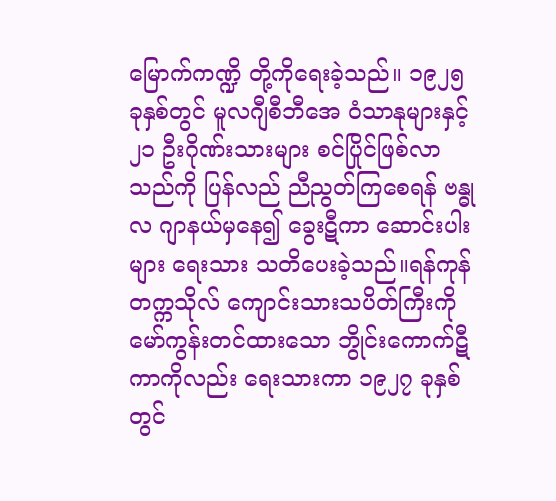မြောက်ကဏ္ဍိ တို့ကိုရေးခဲ့သည်။ ၁၉၂၅ ခုနှစ်တွင် မူလဂျီစီဘီအေ ဝံသာနုများနှင့် ၂၁ ဦးဂိုဏ်းသားများ စင်ပြိုင်ဖြစ်လာသည်ကို ပြန်လည် ညီညွတ်ကြစေရန် ဗန္ဓုလ ဂျာနယ်မှနေ၍ ခွေးဋီကာ ဆောင်းပါးများ ရေးသား သတိပေးခဲ့သည်။ရန်ကုန်တက္ကသိုလ် ကျောင်းသားသပိတ်ကြီးကို မော်ကွန်းတင်ထားသော ဘွိုင်းကောက်ဋီကာကိုလည်း ရေးသားကာ ၁၉၂၇ ခုနှစ်တွင်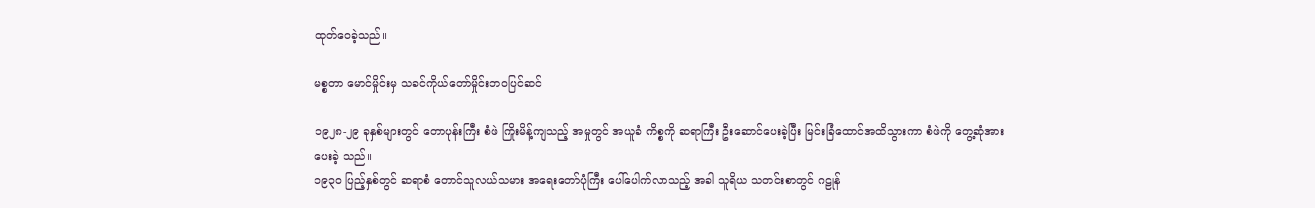ထုတ်ဝေခဲ့သည်။

မစ္စတာ မောင်မှိုင်းမှ သခင်ကိုယ်တော်မှိုင်းဘဝပြင်ဆင်

၁၉၂၈-၂၉ ခုနှစ်များတွင် တောပုန်းကြီး စံဖဲ ကြိုးမိန့်ကျသည့် အမှုတွင် အယူခံ ကိစ္စကို ဆရာကြီး ဦးဆောင်ပေးခဲ့ပြီး မြင်းခြံထောင်အထိသွားကာ စံဖဲကို တွေ့ဆုံအားပေးခဲ့ သည်။
၁၉၃၀ ပြည့်နှစ်တွင် ဆရာစံ တောင်သူလယ်သမား အရေးတော်ပုံကြီး ပေါ်ပေါက်လာသည့် အခါ သူရိယ သတင်းစာတွင် ဂဠုန်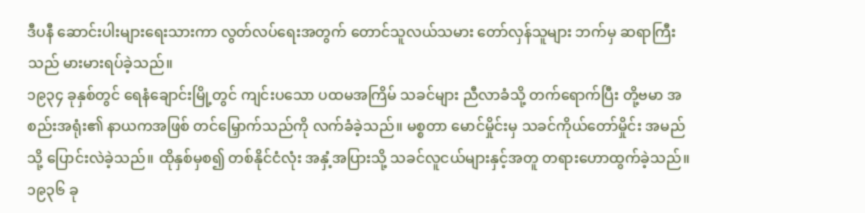ဒီပနီ ဆောင်းပါးများရေးသားကာ လွတ်လပ်ရေးအတွက် တောင်သူလယ်သမား တော်လှန်သူများ ဘက်မှ ဆရာကြီးသည် မားမားရပ်ခဲ့သည်။
၁၉၃၄ ခုနှစ်တွင် ရေနံချောင်းမြို့တွင် ကျင်းပသော ပထမအကြိမ် သခင်များ ညီလာခံသို့ တက်ရောက်ပြီး တို့ဗမာ အစည်းအရုံး၏ နာယကအဖြစ် တင်မြှောက်သည်ကို လက်ခံခဲ့သည်။ မစ္စတာ မောင်မှိုင်းမှ သခင်ကိုယ်တော်မှိုင်း အမည်သို့ ပြောင်းလဲခဲ့သည်။ ထိုနှစ်မှစ၍ တစ်နိုင်ငံလုံး အနှံ့အပြားသို့ သခင်လူငယ်များနှင့်အတူ တရားဟောထွက်ခဲ့သည်။ ၁၉၃၆ ခု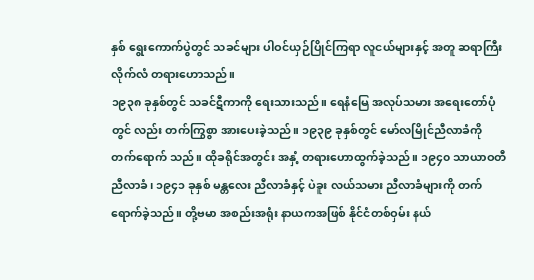နှစ် ရွေးကောက်ပွဲတွင် သခင်များ ပါဝင်ယှဉ်ပြိုင်ကြရာ လူငယ်များနှင့် အတူ ဆရာကြီး လိုက်လံ တရားဟောသည်။
၁၉၃၈ ခုနှစ်တွင် သခင်ဋီကာကို ရေးသားသည်။ ရေနံမြေ အလုပ်သမား အရေးတော်ပုံတွင် လည်း တက်ကြွစွာ အားပေးခဲ့သည်။ ၁၉၃၉ ခုနှစ်တွင် မော်လမြိုင်ညီလာခံကို တက်ရောက် သည်။ ထိုခရိုင်အတွင်း အနှံ့ တရားဟောထွက်ခဲ့သည်။ ၁၉၄၀ သာယာဝတီ ညီလာခံ၊ ၁၉၄၁ ခုနှစ် မန္တလေး ညီလာခံနှင့် ပဲခူး လယ်သမား ညီလာခံများကို တက်ရောက်ခဲ့သည်။ တို့ဗမာ အစည်းအရုံး နာယကအဖြစ် နိုင်ငံတစ်ဝှမ်း နယ်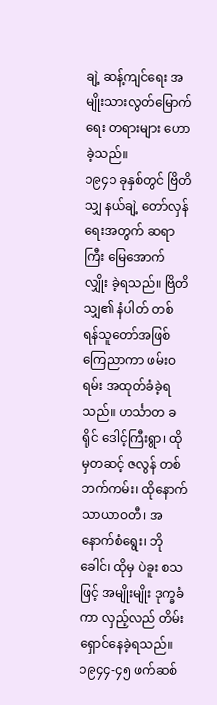ချဲ့ ဆန့်ကျင်ရေး အမျိုးသားလွတ်မြောက်ရေး တရားများ ဟောခဲ့သည်။
၁၉၄၁ ခုနှစ်တွင် ဗြိတိသျှ နယ်ချဲ့ တော်လှန်ရေးအတွက် ဆရာကြီး မြေအောက် လျှိုး ခဲ့ရသည်။ ဗြိတိသျှ၏ နံပါတ် တစ် ရန်သူတော်အဖြစ် ကြေညာကာ ဖမ်းဝရမ်း အထုတ်ခံခဲ့ရ သည်။ ဟင်္သာတ ခရိုင် ဒေါင့်ကြီးရွာ၊ ထိုမှတဆင့် ဇလွန် တစ်ဘက်ကမ်း၊ ထိုနောက် သာယာဝတီ၊ အနောက်စံရွေး၊ ဘိုခေါင်၊ ထိုမှ ပဲခူး စသဖြင့် အမျိုးမျိုး ဒုက္ခခံကာ လှည့်လည် တိမ်းရှောင်နေခဲ့ရသည်။
၁၉၄၄-၄၅ ဖက်ဆစ်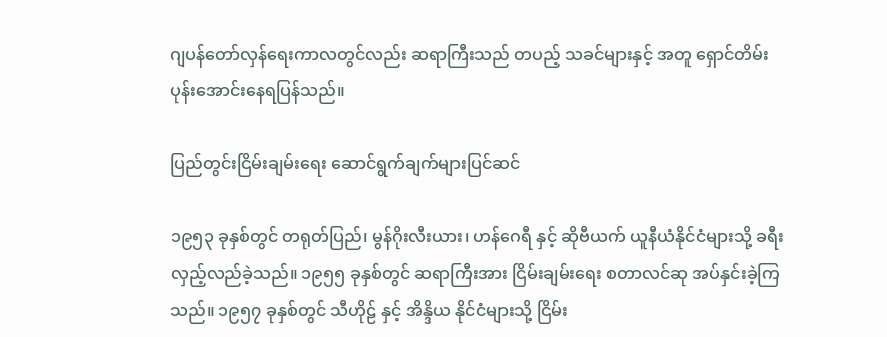ဂျပန်တော်လှန်ရေးကာလတွင်လည်း ဆရာကြီးသည် တပည့် သခင်များနှင့် အတူ ရှောင်တိမ်း ပုန်းအောင်းနေရပြန်သည်။

ပြည်တွင်းငြိမ်းချမ်းရေး ဆောင်ရွက်ချက်များပြင်ဆင်

၁၉၅၃ ခုနှစ်တွင် တရုတ်ပြည်၊ မွန်ဂိုးလီးယား၊ ဟန်ဂေရီ နှင့် ဆိုဗီယက် ယူနီယံနိုင်ငံများသို့ ခရီးလှည့်လည်ခဲ့သည်။ ၁၉၅၅ ခုနှစ်တွင် ဆရာကြီးအား ငြိမ်းချမ်းရေး စတာလင်ဆု အပ်နှင်းခဲ့ကြသည်။ ၁၉၅၇ ခုနှစ်တွင် သီဟိုဠ် နှင့် အိန္ဒိယ နိုင်ငံများသို့ ငြိမ်း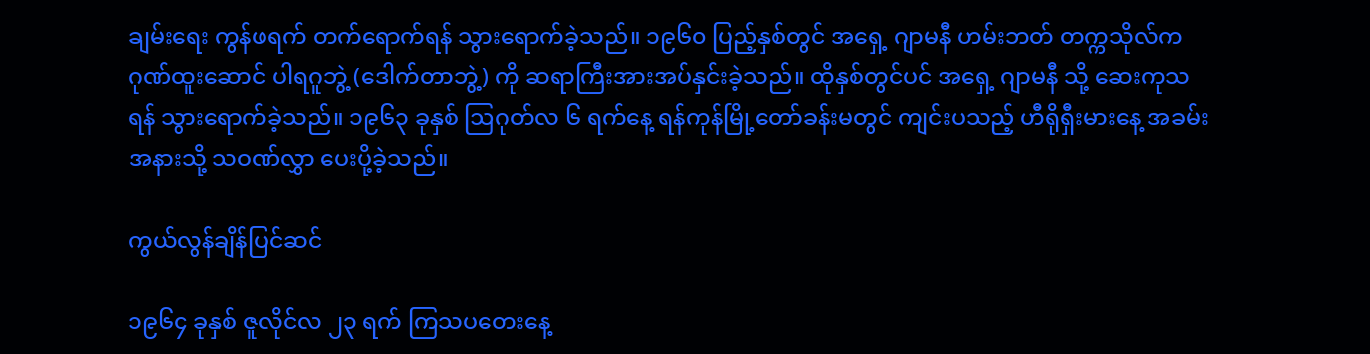ချမ်းရေး ကွန်ဖရက် တက်ရောက်ရန် သွားရောက်ခဲ့သည်။ ၁၉၆၀ ပြည့်နှစ်တွင် အရှေ့ ဂျာမနီ ဟမ်းဘတ် တက္ကသိုလ်က ဂုဏ်ထူးဆောင် ပါရဂူဘွဲ့ (ဒေါက်တာဘွဲ့) ကို ဆရာကြီးအားအပ်နှင်းခဲ့သည်။ ထိုနှစ်တွင်ပင် အရှေ့ ဂျာမနီ သို့ ဆေးကုသရန် သွားရောက်ခဲ့သည်။ ၁၉၆၃ ခုနှစ် ဩဂုတ်လ ၆ ရက်နေ့ ရန်ကုန်မြို့တော်ခန်းမတွင် ကျင်းပသည့် ဟီရိုရှီးမားနေ့ အခမ်းအနားသို့ သဝဏ်လွှာ ပေးပို့ခဲ့သည်။

ကွယ်လွန်ချိန်ပြင်ဆင်

၁၉၆၄ ခုနှစ် ဇူလိုင်လ ၂၃ ရက် ကြသပတေးနေ့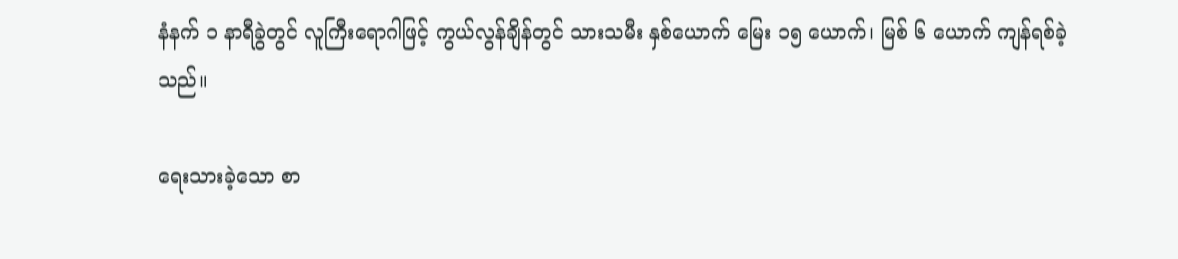နံနက် ၁ နာရီခွဲတွင် လူကြီးရောဂါဖြင့် ကွယ်လွန်ချိန်တွင် သားသမီး နှစ်ယောက် မြေး ၁၅ ယောက်၊ မြစ် ၆ ယောက် ကျန်ရစ်ခဲ့သည်။

ရေးသားခဲ့သော စာ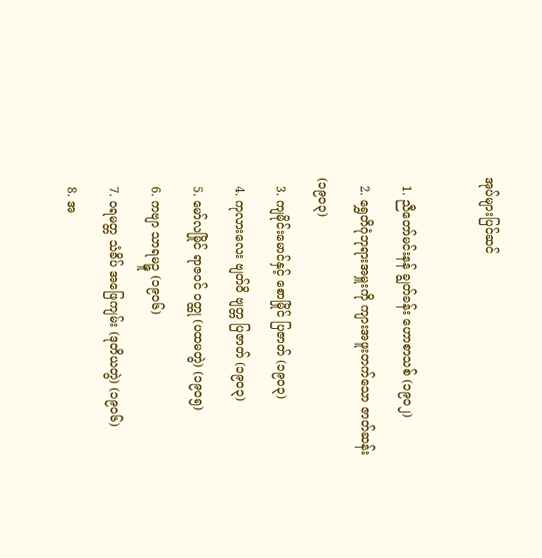အုပ်များပြင်ဆင်

  1. ညီတော်မင်းနန် ချွတ်ခန်း ဟောစာသစ် (၁၉၀၂)
  2. ရွှေတိဂုံဘုရားအမှူးကို ကျားအဖူးတက်သော ဇာတ်ဆန်း(၁၉၀၃)
  3. ကျမိုင်းမောင်နှင့် စောမြိုင် ပြဇာတ် (၁၉၀၃)
  4. ကုလားလေး ဗျတ်ဝိ ဗျတ္တ ပြဇာတ် (၁၉၀၃)
  5. မော်လမြိုင် ရာဇဝင် ဝတ္ထု (ပထမတွဲ) (၁၉၀၅)
  6. ကဗျာ သာရမဉ္ဇူ (၁၉၀၆)
  7. ဝရမတ္တ သံခိပ် အဖြေကျမ်း (ဒုတိယတွဲ) (၁၉၀၆)
  8. အ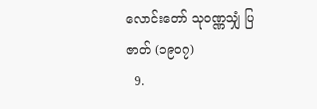လောင်းတော် သုဝဏ္ဏသျှံ ပြဇာတ် (၁၉၀၇)
  9.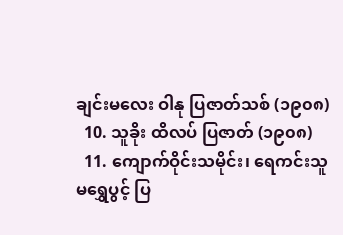ချင်းမလေး ဝါနု ပြဇာတ်သစ် (၁၉၀၈)
  10. သူခိုး ထိလပ် ပြဇာတ် (၁၉၀၈)
  11. ကျောက်ဝိုင်းသမိုင်း၊ ရေကင်းသူ မရွှေပွင့် ပြ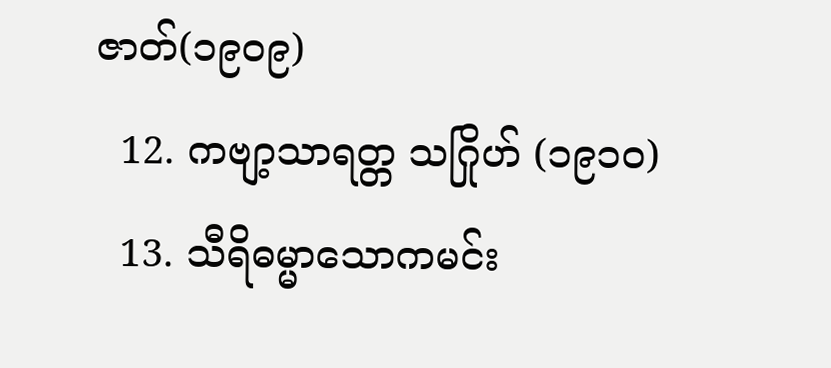ဇာတ်(၁၉၀၉)
  12. ကဗျာ့သာရတ္တ သဂြိုဟ် (၁၉၁၀)
  13. သီရိဓမ္မာသောကမင်း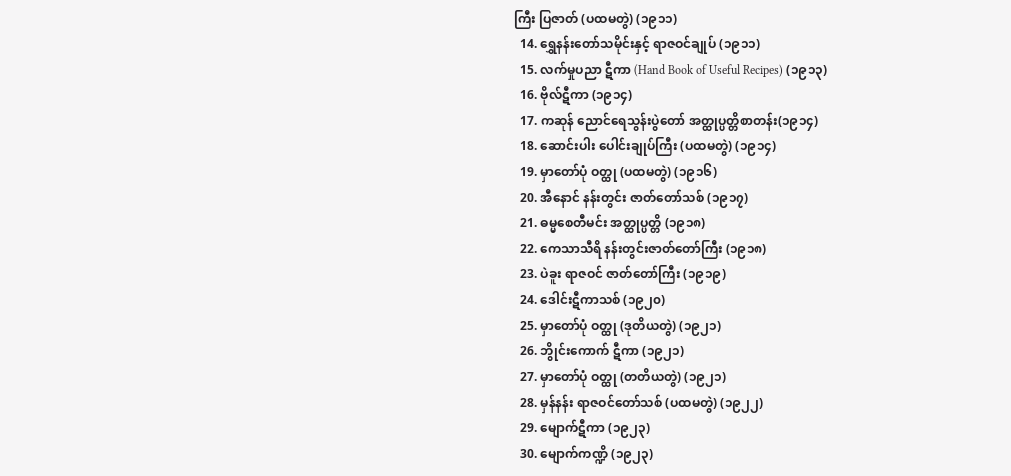ကြီး ပြဇာတ် (ပထမတွဲ) (၁၉၁၁)
  14. ရွှေနန်းတော်သမိုင်းနှင့် ရာဇဝင်ချုပ် (၁၉၁၁)
  15. လက်မှုပညာ ဋီကာ (Hand Book of Useful Recipes) (၁၉၁၃)
  16. ဗိုလ်ဋီကာ (၁၉၁၄)
  17. ကဆုန် ညောင်ရေသွန်းပွဲတော် အတ္ထုပ္ပတ္တိစာတန်း(၁၉၁၄)
  18. ဆောင်းပါး ပေါင်းချုပ်ကြီး (ပထမတွဲ) (၁၉၁၄)
  19. မှာတော်ပုံ ဝတ္ထု (ပထမတွဲ) (၁၉၁၆)
  20. အီနောင် နန်းတွင်း ဇာတ်တော်သစ် (၁၉၁၇)
  21. ဓမ္မစေတီမင်း အတ္ထုပ္ပတ္တိ (၁၉၁၈)
  22. ကေသာသီရိ နန်းတွင်းဇာတ်တော်ကြီး (၁၉၁၈)
  23. ပဲခူး ရာဇဝင် ဇာတ်တော်ကြီး (၁၉၁၉)
  24. ဒေါင်းဋီကာသစ် (၁၉၂၀)
  25. မှာတော်ပုံ ဝတ္ထု (ဒုတိယတွဲ) (၁၉၂၁)
  26. ဘွိုင်းကောက် ဋီကာ (၁၉၂၁)
  27. မှာတော်ပုံ ဝတ္ထု (တတိယတွဲ) (၁၉၂၁)
  28. မှန်နန်း ရာဇဝင်တော်သစ် (ပထမတွဲ) (၁၉၂၂)
  29. မျောက်ဋီကာ (၁၉၂၃)
  30. မျောက်ကဏ္ဍိ (၁၉၂၃)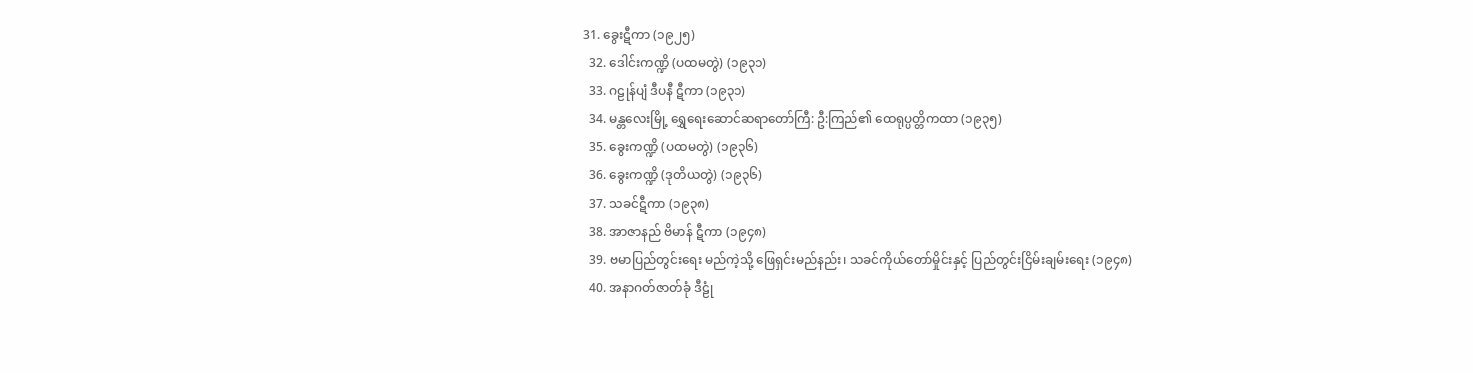31. ခွေးဋီကာ (၁၉၂၅)
  32. ဒေါင်းကဏ္ဍိ (ပထမတွဲ) (၁၉၃၁)
  33. ဂဠုန်ပျံ ဒီပနီ ဋီကာ (၁၉၃၁)
  34. မန္တလေးမြို့ ရွှေရေးဆောင်ဆရာတော်ကြီ: ဦ:ကြည်၏ ထေရုပ္ပတ္တိကထာ (၁၉၃၅)
  35. ခွေးကဏ္ဍိ (ပထမတွဲ) (၁၉၃၆)
  36. ခွေးကဏ္ဍိ (ဒုတိယတွဲ) (၁၉၃၆)
  37. သခင်ဋီကာ (၁၉၃၈)
  38. အာဇာနည် ဗိမာန် ဋီကာ (၁၉၄၈)
  39. ဗမာပြည်တွင်းရေး မည်ကဲ့သို့ ဖြေရှင်းမည်နည်း၊ သခင်ကိုယ်တော်မှိုင်းနှင့် ပြည်တွင်းငြိမ်းချမ်းရေး (၁၉၄၈)
  40. အနာဂတ်ဇာတ်ခုံ ဒီဠုံ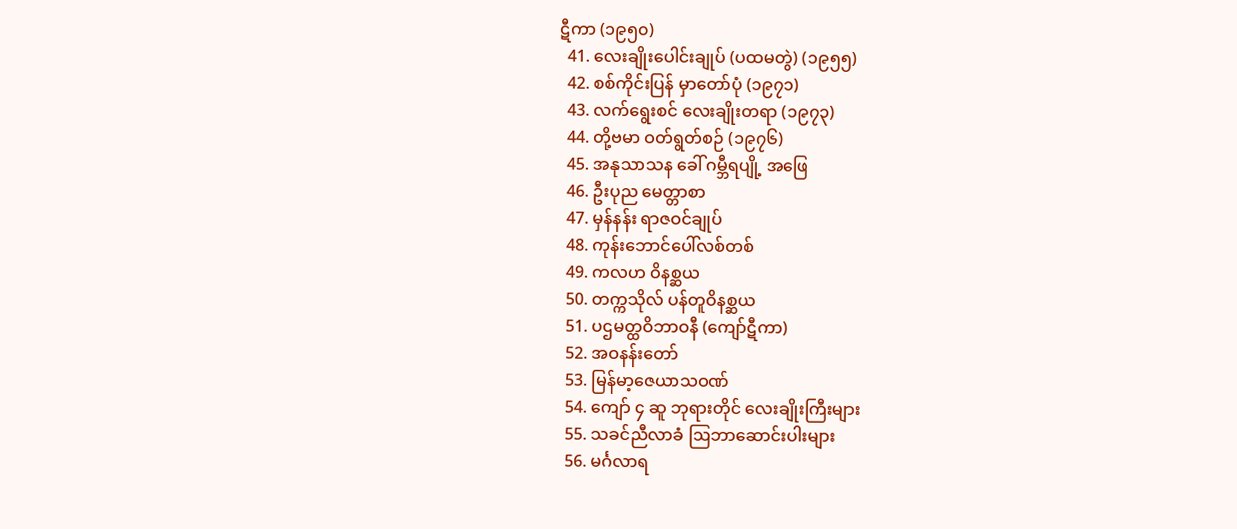ဋီကာ (၁၉၅၀)
  41. လေးချိုးပေါင်းချုပ် (ပထမတွဲ) (၁၉၅၅)
  42. စစ်ကိုင်းပြန် မှာတော်ပုံ (၁၉၇၁)
  43. လက်ရွေးစင် လေးချိုးတရာ (၁၉၇၃)
  44. တို့ဗမာ ဝတ်ရွတ်စဉ် (၁၉၇၆)
  45. အနုသာသန ခေါ် ဂမ္ဘီရပျို့ အဖြေ
  46. ဦးပုည မေတ္တာစာ
  47. မှန်နန်း ရာဇဝင်ချုပ်
  48. ကုန်းဘောင်ပေါ်လစ်တစ်
  49. ကလဟ ဝိနစ္ဆယ
  50. တက္ကသိုလ် ပန်တူဝိနစ္ဆယ
  51. ပဌမတ္ထဝိဘာဝနီ (ကျော်ဋီကာ)
  52. အဝနန်းတော်
  53. မြန်မာ့ဇေယာသဝဏ်
  54. ကျော် ၄ ဆူ ဘုရားတိုင် လေးချိုးကြီးများ
  55. သခင်ညီလာခံ ဩဘာဆောင်းပါးများ
  56. မင်္ဂလာရ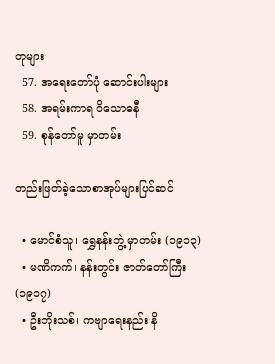တုများ
  57. အရေးတော်ပုံ ဆောင်းပါးများ
  58. အရမ်းကာရ ဝိသောဓနီ
  59. စုန်တော်မူ မှာတမ်း

တည်းဖြတ်ခဲ့သောစာအုပ်များပြင်ဆင်

  • မောင်စံသူ၊ ရွှေနန်းဘွဲ့ မှာတမ်း (၁၉၁၃)
  • မဏိကက်၊ နန်းတွင်း ဇာတ်တော်ကြီး (၁၉၁၇)
  • ဦးဘိုးသစ်၊ ကဗျာရေးနည်း နိ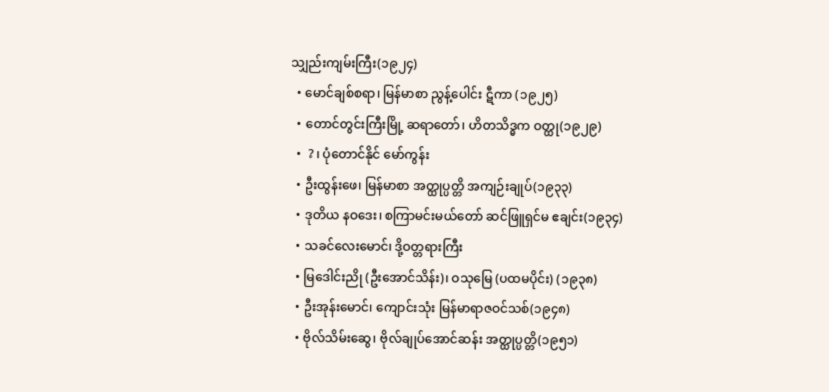သျှည်းကျမ်းကြီး(၁၉၂၄)
  • မောင်ချစ်စရာ၊ မြန်မာစာ ညွန့်ပေါင်း ဋီကာ (၁၉၂၅)
  • တောင်တွင်းကြီးမြို့ ဆရာတော်၊ ဟိတသိဒ္ဓက ဝတ္ထု(၁၉၂၉)
  •  ? ၊ ပုံတောင်နိုင် မော်ကွန်း
  • ဦးထွန်းဖေ၊ မြန်မာစာ အတ္ထုပ္ပတ္တိ အကျဉ်းချုပ်(၁၉၃၃)
  • ဒုတိယ နဝဒေး၊ စကြာမင်းမယ်တော် ဆင်ဖြူရှင်မ ဧချင်း(၁၉၃၄)
  • သခင်လေးမောင်၊ ဒို့ဝတ္တရားကြီး
  • မြဒေါင်းညို (ဦးအောင်သိန်း)၊ ဝသုမြေ (ပထမပိုင်း) (၁၉၃၈)
  • ဦးအုန်းမောင်၊ ကျောင်းသုံး မြန်မာရာဇဝင်သစ်(၁၉၄၈)
  • ဗိုလ်သိမ်းဆွေ၊ ဗိုလ်ချုပ်အောင်ဆန်း အတ္ထုပ္ပတ္တိ(၁၉၅၁)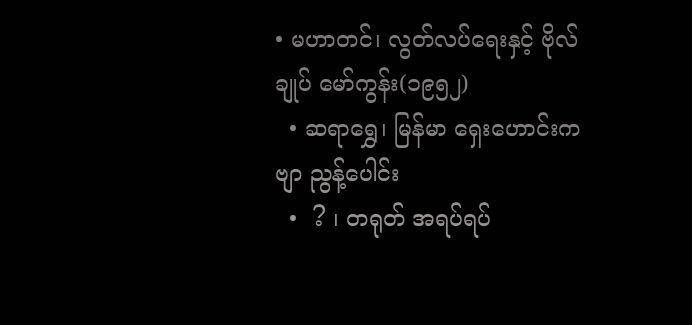• မဟာတင်၊ လွတ်လပ်ရေးနှင့် ဗိုလ်ချုပ် မော်ကွန်း(၁၉၅၂)
  • ဆရာရွှေ၊ မြန်မာ ရှေးဟောင်းကဗျာ ညွန့်ပေါင်း
  •  ? ၊ တရုတ် အရပ်ရပ်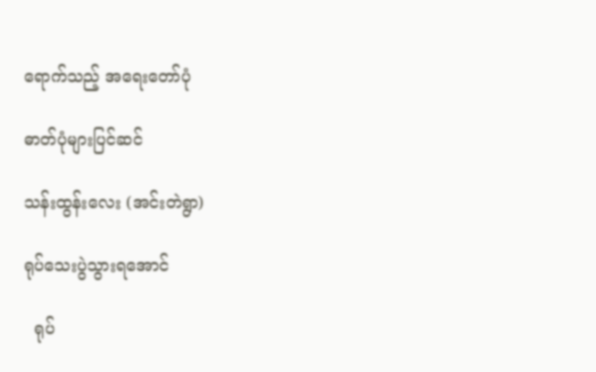ရောက်သည့် အရေးတော်ပုံ

ဓာတ်ပုံများပြင်ဆင်

သန်းထွန်းလေး (အင်းတဲရွာ)

ရုပ်သေးပွဲသွားရအောင်

  ရုပ်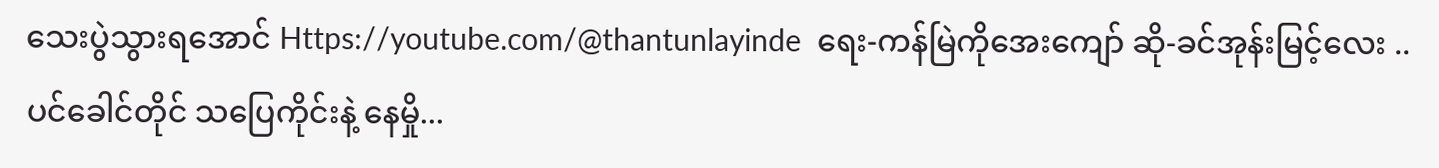သေးပွဲသွားရအောင် Https://youtube.com/@thantunlayinde  ရေး-ကန်မြဲကိုအေးကျော် ဆို-ခင်အုန်းမြင့်လေး .. ပင်ခေါင်တိုင် သပြေကိုင်းနဲ့ နေမှို...